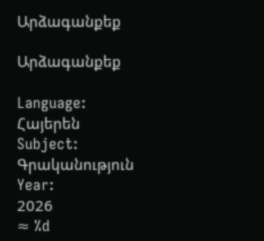Արձագանքեք

Արձագանքեք

Language:
Հայերեն
Subject:
Գրականություն
Year:
2026
≈ %d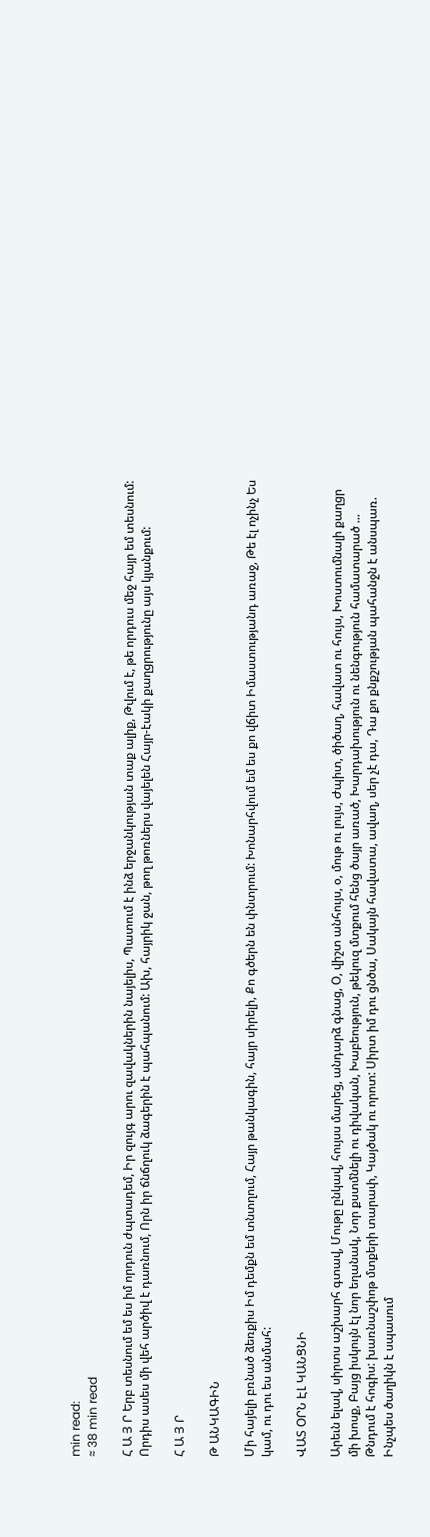min read:
≈ 38 min read

Հ Ա Յ Ր Երբ տեսնում եմ ես իմ որդուն ժպտադեմ, Իր զույգ արու զավակներին նայելիս, Պատում է ինձ երջանկության տաք ալիք, Թվում է, թե որդուս մեջ հայր եմ տեսնում: Որդիս ասես մի վեհ արծիվ է դառնում, Որն իր ճնճղուկ ձագերին է պահպանում: Ախ, հայրիկ ջան, թող թոռներս վայելեն Հայր-էակի քաղցրությունը այս կյանքում:

Հ Ա Յ Ր

Թ ԱՆԿԱԳԻՆ

Մի հայելի բռնած ձեռքիս Իմ դեմքն եմ տնտղում, Հայր թանկագին, հայր սիրելի, Քո գծերն են փնտրում: Խոնարհվում եմ ես քո վճիտ Իմաստությանդ առաջ, Թե էլ ոչինչ Ես կամ, ու դու ես անմահ:

ՎԱՏ ՕՐՆ ԷԼ ԿԱՆՑՆԻ

Արեւն ելավ, սիրտս աշխարհ գտավ, Մութը ընկավ, հույսս մարեց, անդարձ գնաց, Օ, վիշտ անհույս, օ, մութ ու լույս, Ժպիտ, ծիծաղ, հավատ ու հույս, Խոստումնալի քաղցր մի խոսք, Բայց իսկույն էլ նոր եղանակ, Նոր քստմնելի ու դիվական, Խաբեություն, թեկուզ մտքում հենց ծայր առած, Խարդախություն ու նենգություն համատարած ... Թնդում է հոգիս: խառնաշփոթ մտքերի տարափ, Կայծակ ու որոտ: Սիրտ իմ դու ցնծա, Սակայն հավատա, ավաղ, սեր չէ դա, Դա քո քնքշության պահանջն է անսպառ. Ինչպես ծաղիկն է սպասում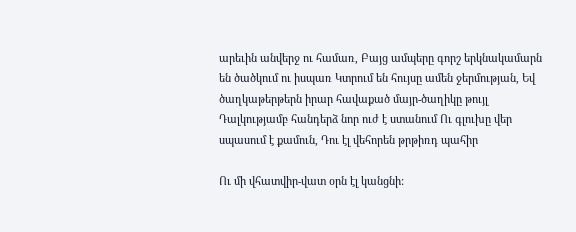արեւին անվերջ ու համառ, Բայց ամպերը գորշ երկնակամարն են ծածկում ու իսպառ Կտրում են հույսը ամեն ջերմության, Եվ ծաղկաթերթերն իրար հավաքած մայր-ծաղիկը թույլ Դալկությամբ հանդերձ նոր ուժ է ստանում Ու գլուխը վեր սպասում է քամուն, Դու էլ վեհորեն թրթիռդ պահիր

Ու մի վհատվիր-վատ օրն էլ կանցնի: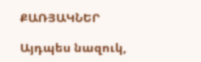ՔԱՌՅԱԿՆԵՐ

Այդպես նազուկ,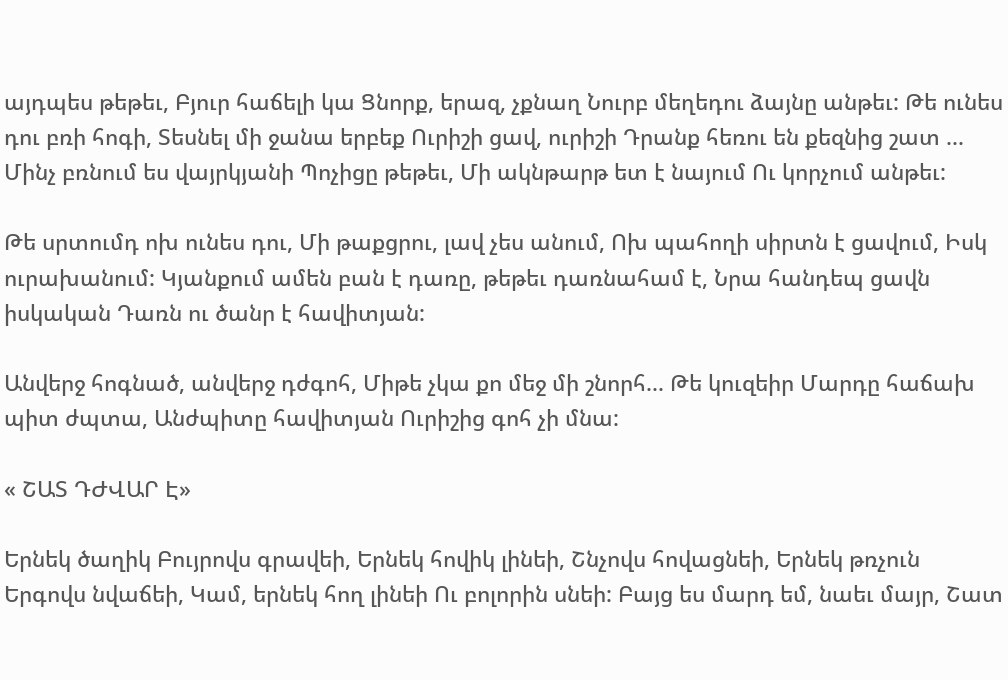այդպես թեթեւ, Բյուր հաճելի կա Ցնորք, երազ, չքնաղ Նուրբ մեղեդու ձայնը անթեւ: Թե ունես դու բռի հոգի, Տեսնել մի ջանա երբեք Ուրիշի ցավ, ուրիշի Դրանք հեռու են քեզնից շատ ... Մինչ բռնում ես վայրկյանի Պոչիցը թեթեւ, Մի ակնթարթ ետ է նայում Ու կորչում անթեւ:

Թե սրտումդ ոխ ունես դու, Մի թաքցրու, լավ չես անում, Ոխ պահողի սիրտն է ցավում, Իսկ ուրախանում: Կյանքում ամեն բան է դառը, թեթեւ դառնահամ է, Նրա հանդեպ ցավն իսկական Դառն ու ծանր է հավիտյան:

Անվերջ հոգնած, անվերջ դժգոհ, Միթե չկա քո մեջ մի շնորհ... Թե կուզեիր Մարդը հաճախ պիտ ժպտա, Անժպիտը հավիտյան Ուրիշից գոհ չի մնա:

« ՇԱՏ ԴԺՎԱՐ Է»

Երնեկ ծաղիկ Բույրովս գրավեի, Երնեկ հովիկ լինեի, Շնչովս հովացնեի, Երնեկ թռչուն Երգովս նվաճեի, Կամ, երնեկ հող լինեի Ու բոլորին սնեի: Բայց ես մարդ եմ, նաեւ մայր, Շատ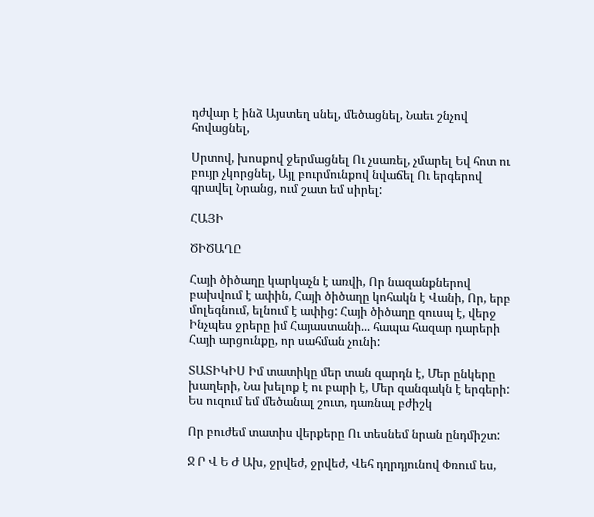դժվար է ինձ Այստեղ սնել, մեծացնել, Նաեւ շնչով հովացնել,

Սրտով, խոսքով ջերմացնել Ու չսառել, չմարել Եվ հոտ ու բույր չկորցնել, Այլ բուրմունքով նվաճել Ու երգերով գրավել Նրանց, ում շատ եմ սիրել:

ՀԱՅԻ

ԾԻԾԱՂԸ

Հայի ծիծաղը կարկաչն է առվի, Որ նազանքներով բախվում է ափին, Հայի ծիծաղը կոհակն է Վանի, Որ, երբ մոլեգնում, ելնում է ափից: Հայի ծիծաղը զուսպ է, վերջ Ինչպես ջրերը իմ Հայաստանի... հապա հազար դարերի Հայի արցունքը, որ սահման չունի:

ՏԱՏԻԿԻՍ Իմ տատիկը մեր տան զարդն է, Մեր ընկերը խաղերի, Նա խելոք է ու բարի է, Մեր զանգակն է երգերի: Ես ուզում եմ մեծանալ շուտ, դառնալ բժիշկ

Որ բուժեմ տատիս վերքերը Ու տեսնեմ նրան ընդմիշտ:

Ջ Ր Վ Ե Ժ Ախ, ջրվեժ, ջրվեժ, Վեհ դղրդյունով Փռում ես,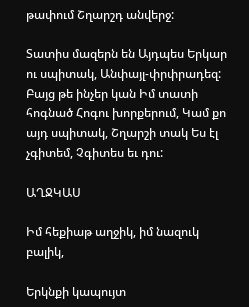թափում Շղարշդ անվերջ:

Տատիս մազերն են Այդպես Երկար ու սպիտակ, Անփայլ-փրփրադեզ: Բայց թե ինչեր կան Իմ տատի հոգնած Հոգու խորքերում, Կամ քո այդ սպիտակ, Շղարշի տակ Ես էլ չգիտեմ, Չգիտես եւ դու:

ԱՂՋԿԱՍ

Իմ հեքիաթ աղջիկ, իմ նազուկ բալիկ,

Երկնքի կապույտ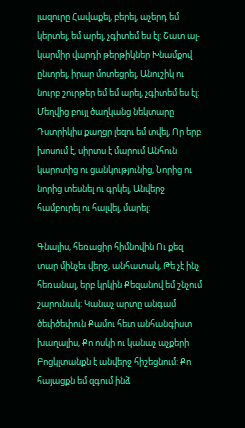լազուրը Հավաքել, բերել, աչերդ եմ կերտել, եմ արել, չգիտեմ ես էլ: Շատ ալ-կարմիր վարդի թերթիկներ Խնամքով ընտրել, իրար մոտեցրել, Անուշիկ ու նուրբ շուրթեր եմ եմ արել, չգիտեմ ես էլ: Մեղվից բույլ ծաղկանց նեկտարը Դստրիկիս քաղցր լեզու եմ տվել, Որ երբ խոսում է, սիրտս է մարում Անհուն կարոտից ու ցանկությունից, Նորից ու նորից տեսնել ու գրկել, Անվերջ համբուրել ու հալվել, մարել:

Գնալիս, հեռացիր հիմնովին Ու քեզ տար մինչեւ վերջ, անհատակ, Թե չէ ինչ հեռանալ, երբ կրկին Քեզանով եմ շնչում շարունակ: Կանաչ արտը անգամ ծեփծեփուն Քամու հետ անհանգիստ խաղալիս, Քո ոսկի ու կանաչ աչքերի Բոցկլտանքն է անվերջ հիշեցնում: Քո հայացքն եմ զգում ինձ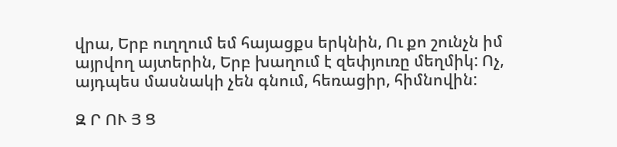վրա, Երբ ուղղում եմ հայացքս երկնին, Ու քո շունչն իմ այրվող այտերին, Երբ խաղում է զեփյուռը մեղմիկ: Ոչ, այդպես մասնակի չեն գնում, հեռացիր, հիմնովին:

Զ Ր ՈՒ Յ Ց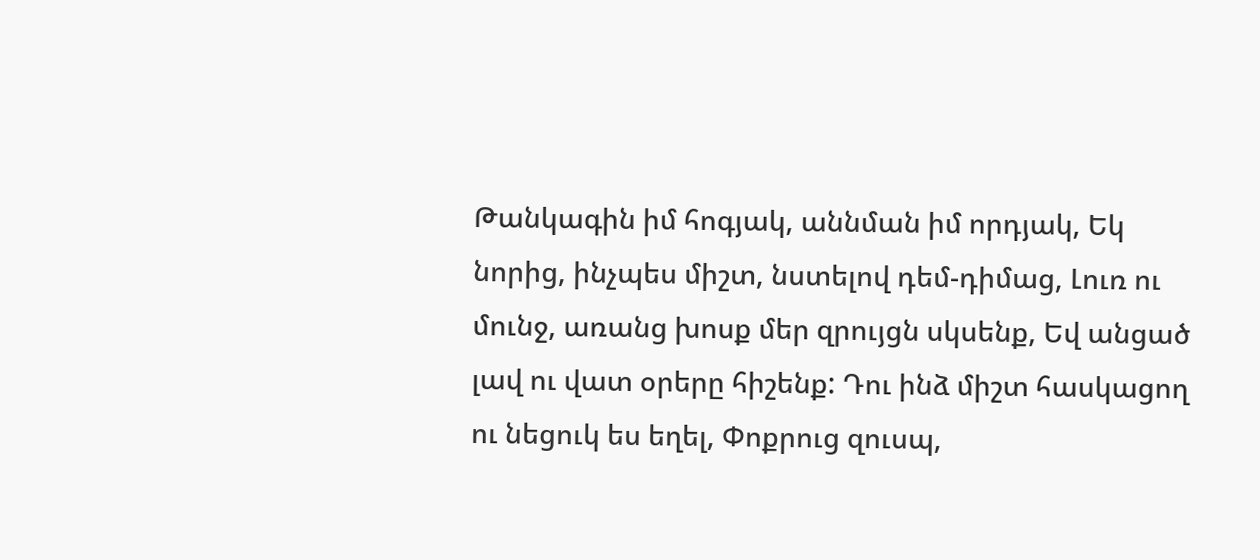Թանկագին իմ հոգյակ, աննման իմ որդյակ, Եկ նորից, ինչպես միշտ, նստելով դեմ-դիմաց, Լուռ ու մունջ, առանց խոսք մեր զրույցն սկսենք, Եվ անցած լավ ու վատ օրերը հիշենք: Դու ինձ միշտ հասկացող ու նեցուկ ես եղել, Փոքրուց զուսպ,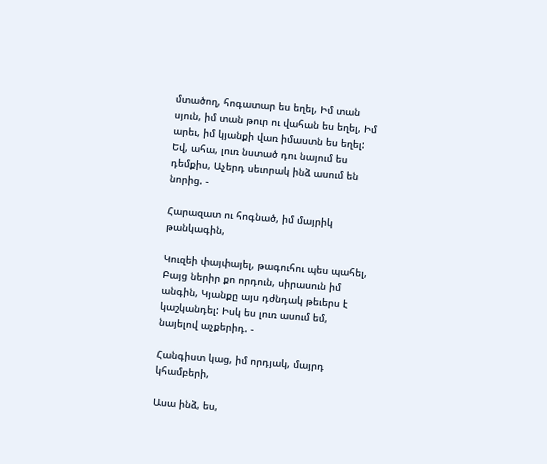մտածող, հոգատար ես եղել, Իմ տան սյուն, իմ տան թուր ու վահան ես եղել, Իմ արեւ, իմ կյանքի վառ իմաստն ես եղել: Եվ, ահա, լուռ նստած դու նայում ես դեմքիս, Աչերդ սեւորակ ինձ ասում են նորից. -

Հարազատ ու հոգնած, իմ մայրիկ թանկագին,

Կուզեի փայփայել, թագուհու պես պահել, Բայց ներիր քո որդուն, սիրասուն իմ անգին, Կյանքը այս դժնդակ թեւերս է կաշկանդել: Իսկ ես լուռ ասում եմ, նայելով աչքերիդ. -

Հանգիստ կաց, իմ որդյակ, մայրդ կհամբերի,

Ասա ինձ, ես,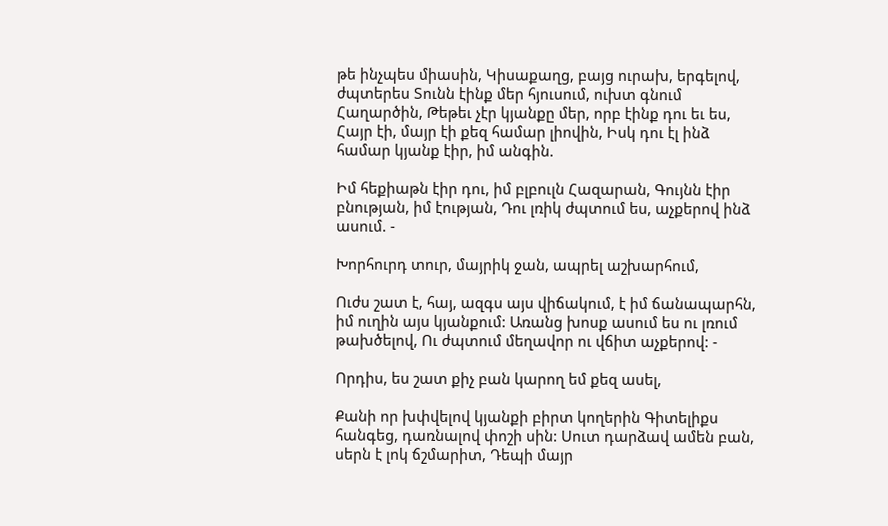թե ինչպես միասին, Կիսաքաղց, բայց ուրախ, երգելով, ժպտերես Տունն էինք մեր հյուսում, ուխտ գնում Հաղարծին, Թեթեւ չէր կյանքը մեր, որբ էինք դու եւ ես, Հայր էի, մայր էի քեզ համար լիովին, Իսկ դու էլ ինձ համար կյանք էիր, իմ անգին.

Իմ հեքիաթն էիր դու, իմ բլբուլն Հազարան, Գույնն էիր բնության, իմ էության, Դու լռիկ ժպտում ես, աչքերով ինձ ասում. -

Խորհուրդ տուր, մայրիկ ջան, ապրել աշխարհում,

Ուժս շատ է, հայ, ազգս այս վիճակում, է իմ ճանապարհն, իմ ուղին այս կյանքում: Առանց խոսք ասում ես ու լռում թախծելով, Ու ժպտում մեղավոր ու վճիտ աչքերով: -

Որդիս, ես շատ քիչ բան կարող եմ քեզ ասել,

Քանի որ խփվելով կյանքի բիրտ կողերին Գիտելիքս հանգեց, դառնալով փոշի սին: Սուտ դարձավ ամեն բան, սերն է լոկ ճշմարիտ, Դեպի մայր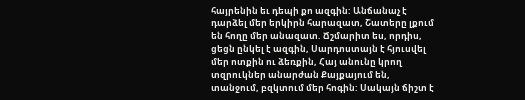հայրենին եւ դեպի քո ազգին: Անճանաչ է դարձել մեր երկիրն հարազատ, Շատերը լքում են հողը մեր անազատ. Ճշմարիտ ես, որդիս, ցեցն ընկել է ազգին, Սարդոստայն է հյուսվել մեր ոտքին ու ձեռքին, Հայ անունը կրող տզրուկներ անարժան Քայքայում են, տանջում, բզկտում մեր հոգին: Սակայն ճիշտ է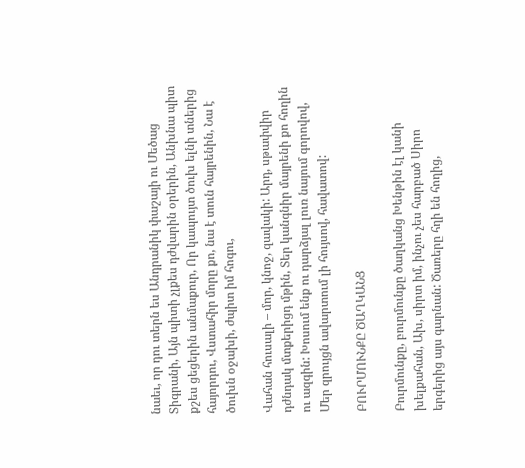նաեւ, որ դու տերն ես Անդրանիկ փաշայի ու Մեծաց Տիգրանի, Այն պիտի չլքես դժվարին օրերին, Անխնա պիտ քշես ցեցերին անմաքուր, Որ կապույտ ծուխ ելնի տներից հայորդու, Վստահիր մորը քո, նա է տուն հայրենին, Նա է ծուխն օջախի, ժպիտ իմ հոգու,

Վահան հուսալի – մոր, կնոջ, զավակի: Արդ, սթափվիր դժնդակ մտքերիցդ մթին, Տեր կանգնիր մայրենի քո հողին ու ազգին: Խոսում ենք ու դարձյալ լուռ նայում գորովով, Մեր զրույցն ավարտում լի հույսով, հավատով:

ԲՈՒՐՄՈՒՆՔԸ ԾԱՂԿԱՆՑ

Բուրմունքը, բուրմունքը ծաղկանց Խենթին էլ կանի խելքահան, Ախ, սիրտ իմ, ինչու չես հարբած Սիրո երգերից այս գարնան: Ծառերը հղի են հողից,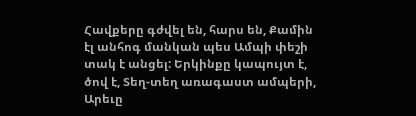Հավքերը գժվել են, հարս են, Քամին էլ անհոգ մանկան պես Ամպի փեշի տակ է անցել: Երկինքը կապույտ է, ծով է, Տեղ-տեղ առագաստ ամպերի, Արեւը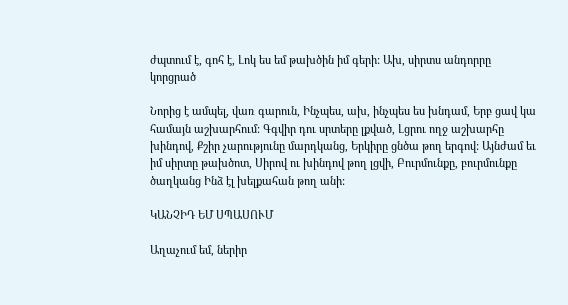ժպտում է, գոհ է, Լոկ ես եմ թախծին իմ գերի: Ախ, սիրտս անդորրը կորցրած

Նորից է ամպել, վառ գարուն, Ինչպես, ախ, ինչպես ես խնդամ, Երբ ցավ կա համայն աշխարհում: Գգվիր դու սրտերը լքված, Լցրու ողջ աշխարհը խինդով, Քշիր չարությունը մարդկանց, Երկիրը ցնծա թող երգով: Այնժամ եւ իմ սիրտը թախծոտ, Սիրով ու խինդով թող լցվի, Բուրմունքը, բուրմունքը ծաղկանց Ինձ էլ խելքահան թող անի:

ԿԱՆՉԻԴ ԵՄ ՍՊԱՍՈՒՄ

Աղաչում եմ, ներիր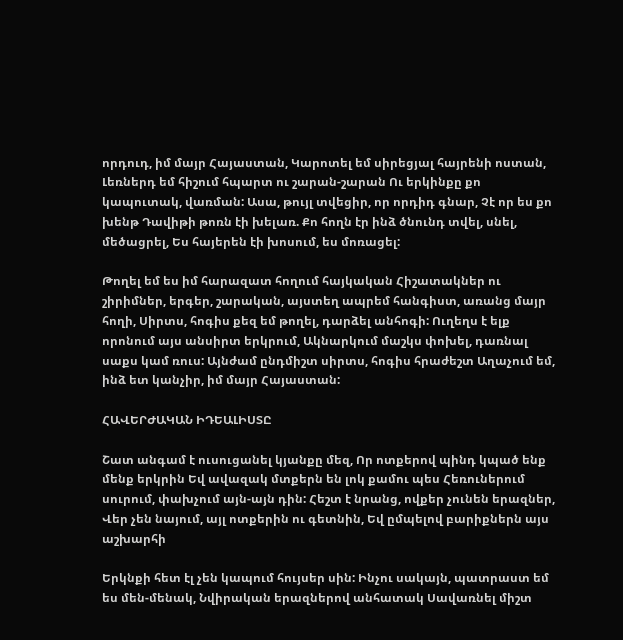որդուդ, իմ մայր Հայաստան, Կարոտել եմ սիրեցյալ հայրենի ոստան, Լեռներդ եմ հիշում հպարտ ու շարան-շարան Ու երկինքը քո կապուտակ, վառման: Ասա, թույլ տվեցիր, որ որդիդ գնար, Չէ որ ես քո խենթ Դավիթի թոռն էի խելառ. Քո հողն էր ինձ ծնունդ տվել, սնել, մեծացրել, Ես հայերեն էի խոսում, ես մոռացել:

Թողել եմ ես իմ հարազատ հողում հայկական Հիշատակներ ու շիրիմներ, երգեր, շարական, այստեղ ապրեմ հանգիստ, առանց մայր հողի, Սիրտս, հոգիս քեզ եմ թողել, դարձել անհոգի: Ուղեղս է ելք որոնում այս անսիրտ երկրում, Ակնարկում մաշկս փոխել, դառնալ սաքս կամ ռուս: Այնժամ ընդմիշտ սիրտս, հոգիս հրաժեշտ Աղաչում եմ, ինձ ետ կանչիր, իմ մայր Հայաստան:

ՀԱՎԵՐԺԱԿԱՆ ԻԴԵԱԼԻՍՏԸ

Շատ անգամ է ուսուցանել կյանքը մեզ, Որ ոտքերով պինդ կպած ենք մենք երկրին Եվ ավազակ մտքերն են լոկ քամու պես Հեռուներում սուրում, փախչում այն-այն դին: Հեշտ է նրանց, ովքեր չունեն երազներ, Վեր չեն նայում, այլ ոտքերին ու գետնին, Եվ ըմպելով բարիքներն այս աշխարհի

Երկնքի հետ էլ չեն կապում հույսեր սին: Ինչու սակայն, պատրաստ եմ ես մեն-մենակ, Նվիրական երազներով անհատակ Սավառնել միշտ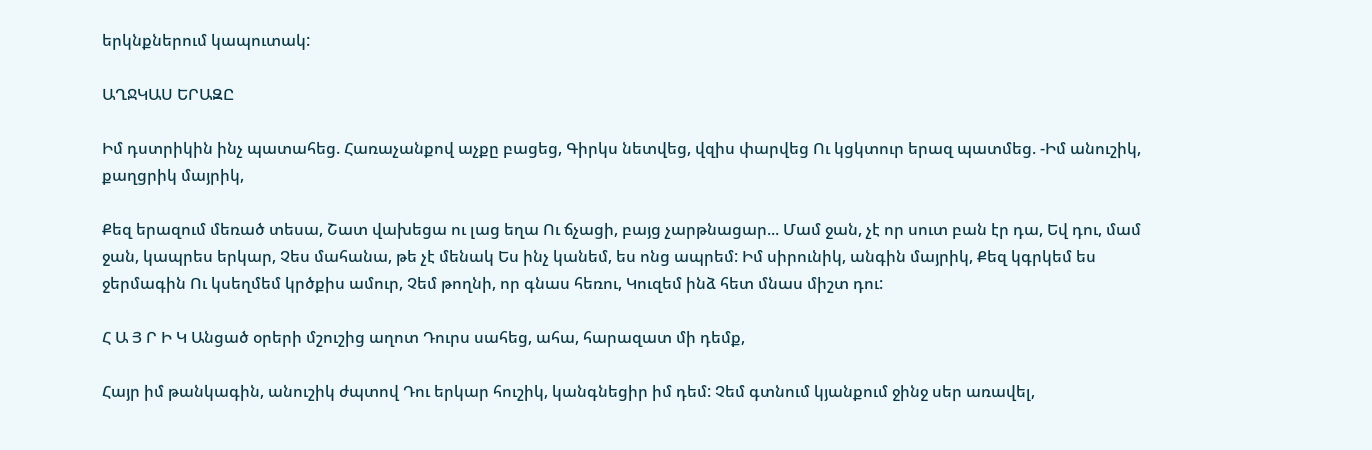երկնքներում կապուտակ:

ԱՂՋԿԱՍ ԵՐԱԶԸ

Իմ դստրիկին ինչ պատահեց. Հառաչանքով աչքը բացեց, Գիրկս նետվեց, վզիս փարվեց Ու կցկտուր երազ պատմեց. -Իմ անուշիկ, քաղցրիկ մայրիկ,

Քեզ երազում մեռած տեսա, Շատ վախեցա ու լաց եղա Ու ճչացի, բայց չարթնացար... Մամ ջան, չէ որ սուտ բան էր դա, Եվ դու, մամ ջան, կապրես երկար, Չես մահանա, թե չէ մենակ Ես ինչ կանեմ, ես ոնց ապրեմ: Իմ սիրունիկ, անգին մայրիկ, Քեզ կգրկեմ ես ջերմագին Ու կսեղմեմ կրծքիս ամուր, Չեմ թողնի, որ գնաս հեռու, Կուզեմ ինձ հետ մնաս միշտ դու:

Հ Ա Յ Ր Ի Կ Անցած օրերի մշուշից աղոտ Դուրս սահեց, ահա, հարազատ մի դեմք,

Հայր իմ թանկագին, անուշիկ ժպտով Դու երկար հուշիկ, կանգնեցիր իմ դեմ: Չեմ գտնում կյանքում ջինջ սեր առավել,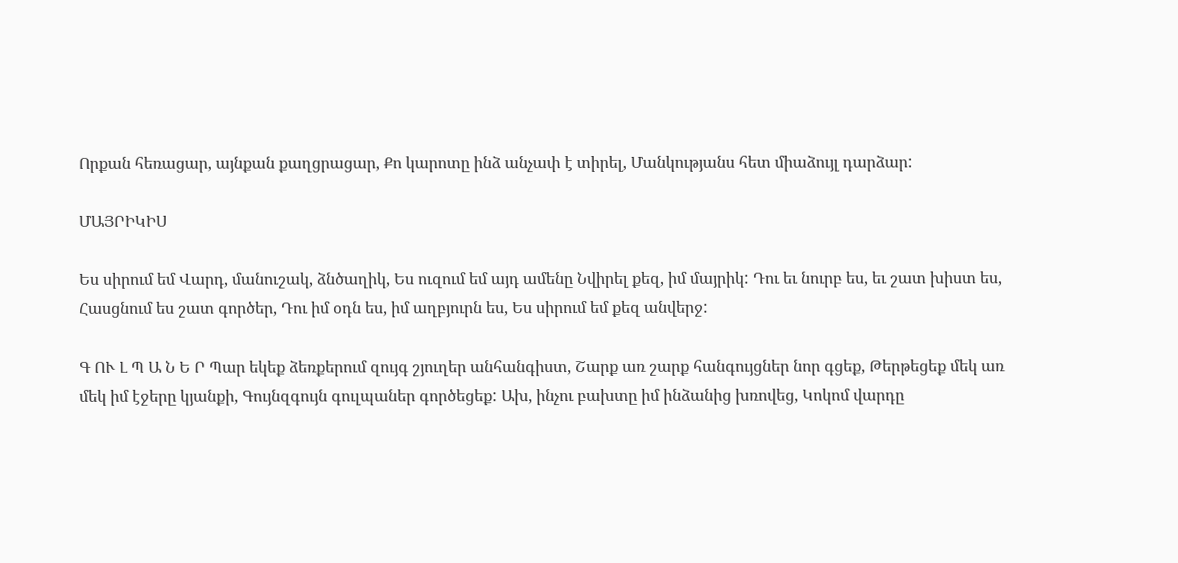Որքան հեռացար, այնքան քաղցրացար, Քո կարոտը ինձ անչափ է տիրել, Մանկությանս հետ միաձույլ դարձար:

ՄԱՅՐԻԿԻՍ

Ես սիրում եմ Վարդ, մանուշակ, ձնծաղիկ, Ես ուզում եմ այդ ամենը Նվիրել քեզ, իմ մայրիկ: Դու եւ նուրբ ես, եւ շատ խիստ ես, Հասցնում ես շատ գործեր, Դու իմ օդն ես, իմ աղբյուրն ես, Ես սիրում եմ քեզ անվերջ:

Գ ՈՒ Լ Պ Ա Ն Ե Ր Պար եկեք ձեռքերում զույգ շյուղեր անհանգիստ, Շարք առ շարք հանգույցներ նոր գցեք, Թերթեցեք մեկ առ մեկ իմ էջերը կյանքի, Գույնզգույն գուլպաներ գործեցեք: Ախ, ինչու բախտը իմ ինձանից խռովեց, Կոկոմ վարդը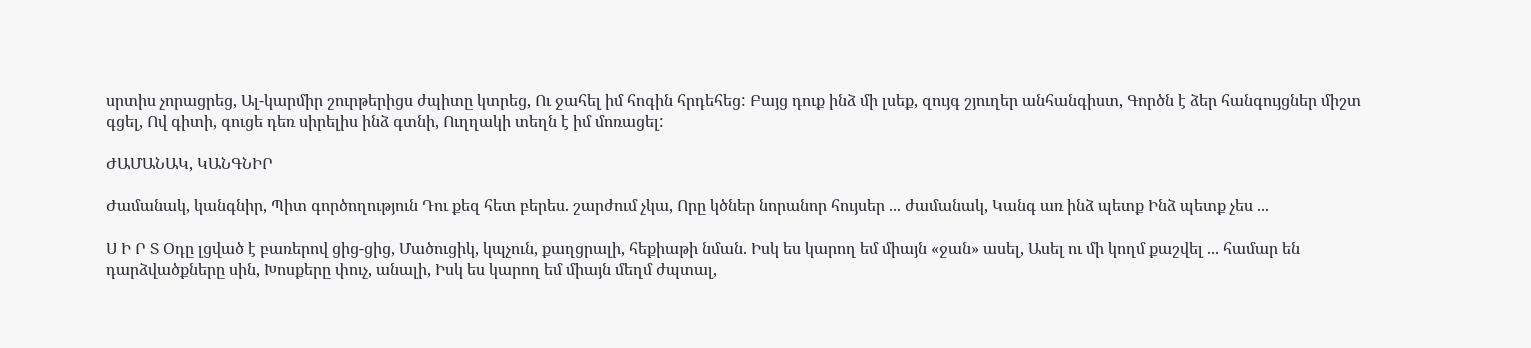սրտիս չորացրեց, Ալ-կարմիր շուրթերիցս ժպիտը կտրեց, Ու ջահել իմ հոգին հրդեհեց: Բայց դուք ինձ մի լսեք, զույգ շյուղեր անհանգիստ, Գործն է ձեր հանգույցներ միշտ գցել, Ով գիտի, գուցե դեռ սիրելիս ինձ գտնի, Ուղղակի տեղն է իմ մոռացել:

ԺԱՄԱՆԱԿ, ԿԱՆԳՆԻՐ

Ժամանակ, կանգնիր, Պիտ գործողություն Դու քեզ հետ բերես. շարժում չկա, Որը կծներ նորանոր հույսեր ... ժամանակ, Կանգ առ ինձ պետք Ինձ պետք չես ...

Ս Ի Ր Տ Օդը լցված է բառերով ցից-ցից, Մածուցիկ, կպչուն, քաղցրալի, հեքիաթի նման. Իսկ ես կարող եմ միայն «ջան» ասել, Ասել ու մի կողմ քաշվել ... համար են դարձվածքները սին, Խոսքերը փուչ, անալի, Իսկ ես կարող եմ միայն մեղմ ժպտալ,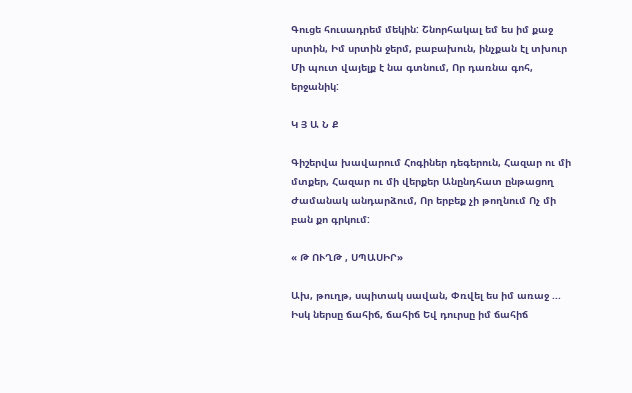Գուցե հուսադրեմ մեկին: Շնորհակալ եմ ես իմ քաջ սրտին, Իմ սրտին ջերմ, բաբախուն, ինչքան էլ տխուր Մի պուտ վայելք է նա գտնում, Որ դառնա գոհ, երջանիկ:

Կ Յ Ա Ն Ք

Գիշերվա խավարում Հոգիներ դեգերուն, Հազար ու մի մտքեր, Հազար ու մի վերքեր Անընդհատ ընթացող Ժամանակ անդարձում, Որ երբեք չի թողնում Ոչ մի բան քո գրկում:

« Թ ՈՒՂԹ , ՍՊԱՍԻՐ»

Ախ, թուղթ, սպիտակ սավան, Փռվել ես իմ առաջ ... Իսկ ներսը ճահիճ, ճահիճ Եվ դուրսը իմ ճահիճ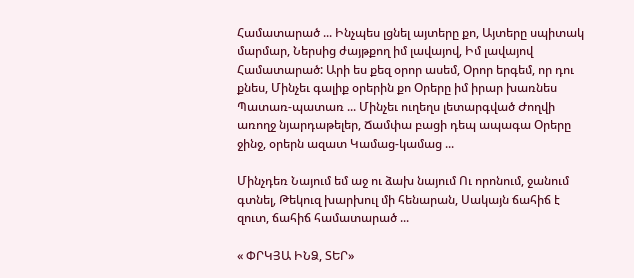Համատարած ... Ինչպես լցնել այտերը քո, Այտերը սպիտակ մարմար, Ներսից ժայթքող իմ լավայով, Իմ լավայով Համատարած: Արի ես քեզ օրոր ասեմ, Օրոր երգեմ, որ դու քնես, Մինչեւ գալիք օրերին քո Օրերը իմ իրար խառնես Պատառ-պատառ ... Մինչեւ ուղեղս լետարգված Ժողվի առողջ նյարդաթելեր, Ճամփա բացի դեպ ապագա Օրերը ջինջ, օրերն ազատ Կամաց-կամաց ...

Մինչդեռ Նայում եմ աջ ու ձախ նայում Ու որոնում, ջանում գտնել, Թեկուզ խարխուլ մի հենարան, Սակայն ճահիճ է զուտ, ճահիճ համատարած ...

« ՓՐԿՅԱ ԻՆՁ, ՏԵՐ»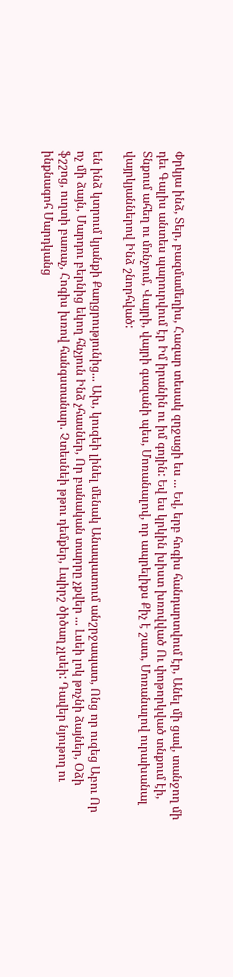Փրկյա ինձ, Տեր, բազմամեղիս, Հազար տեսակ զղջացի ես ... Եվ, երբ հոգիս հանդարտվում էր, Անել մի ցավ, տանջող մի դեւ Գալիս անտես պարուրվում էր Իմ իրանին ու իմ գոյին: Եվ ես կրկին խիստ խռովված Ու փոթորկված տնքում էի, Տնքում ահեղ ու մռնչում, Վայրի, վայրի գազանի պես, Մոռանալով, որ ապրելիքս Քիչ է շատ, Մոռանալով ուրախանալ վայրկյաններով Ինձ շնորհված:

են ինձ կտրում կյանքի Քաղցրությունից... Ախ, կուզեի լինել մենակ Անապատում անշրջապատ, Ոնց որ ուզեց Աբու Որ ոչ մի ձայն, Մարդու բերնից եկող հնչյուն Ինձ չհասներ, Որ բանական տարրը չքվեր ... Լսեի լոկ թռչնի ձայներ, Օձի ֆշշոց, ուղտի բառաչ, Հոգիս խռով հանգստանար. Չտեսնեի թթու դեմքեր, Լպիրշ ծիծաղ չլսեի: Դավեր նյութող ու ինքնագոհ Մարդկանց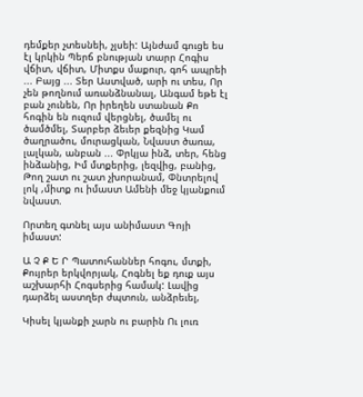դեմքեր չտեսնեի, չլսեի: Այնժամ գուցե ես էլ կրկին Պերճ բնության տարր Հոգիս վճիտ, վճիտ, Միտքս մաքուր, գոհ ապրեի ... Բայց ... Տեր Աստված, արի ու տես, Որ չեն թողնում առանձնանալ, Անգամ եթե էլ բան չունեն, Որ իրեղեն ստանան Քո հոգին են ուզում վերցնել, ծամել ու ծամծմել, Տարբեր ձեւեր քեզնից Կամ ծաղրածու, մուրացկան, Նվաստ ծառա, լալկան, անբան ... Փրկյա ինձ, տեր, հենց ինձանից, Իմ մտքերից, լեզվից, բանից, Թող շատ ու շատ չխորանամ, Փնտրելով լոկ ,միտք ու իմաստ Ամենի մեջ կյանքում նվաստ.

Որտեղ գտնել այս անիմաստ Գոյի իմաստ:

Ա Չ Ք Ե Ր Պատուհաններ հոգու, մտքի, Քույրեր երկվորյակ, Հոգնել եք դուք այս աշխարհի Հոգսերից համակ: Լավից դարձել աստղեր ժպտուն, անձրեւել,

Կիսել կյանքի չարն ու բարին Ու լուռ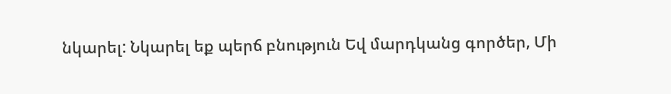նկարել: Նկարել եք պերճ բնություն Եվ մարդկանց գործեր, Մի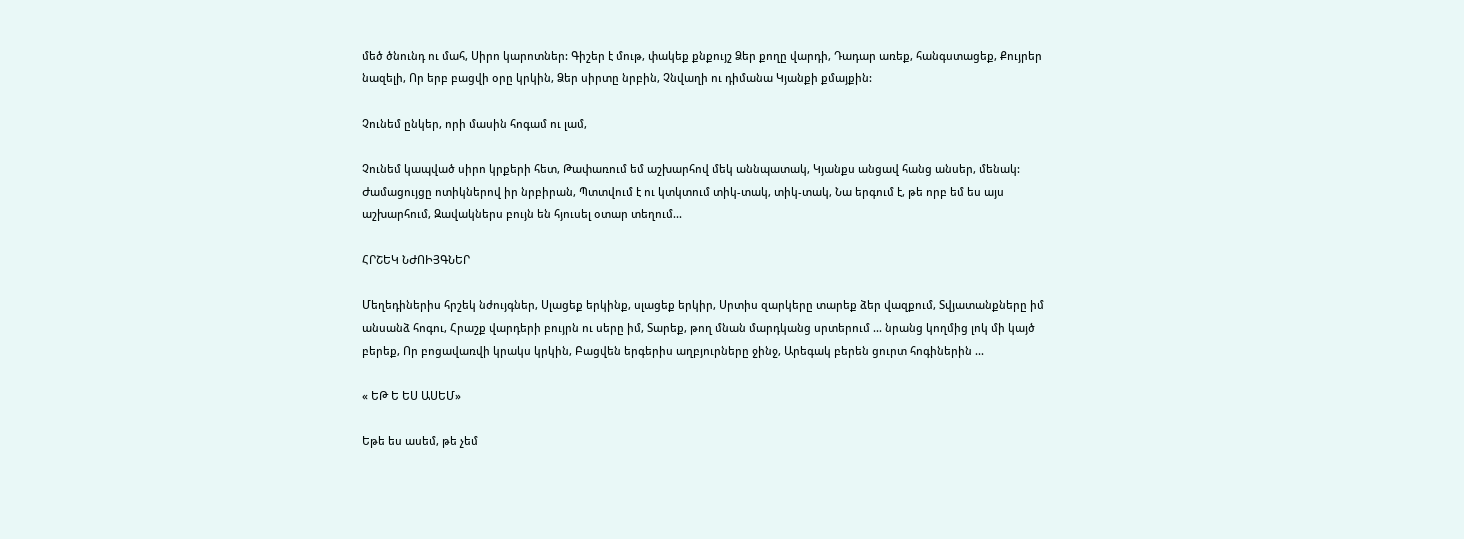մեծ ծնունդ ու մահ, Սիրո կարոտներ: Գիշեր է մութ, փակեք քնքույշ Ձեր քողը վարդի, Դադար առեք, հանգստացեք, Քույրեր նազելի, Որ երբ բացվի օրը կրկին, Ձեր սիրտը նրբին, Չնվաղի ու դիմանա Կյանքի քմայքին:

Չունեմ ընկեր, որի մասին հոգամ ու լամ,

Չունեմ կապված սիրո կրքերի հետ, Թափառում եմ աշխարհով մեկ աննպատակ, Կյանքս անցավ հանց անսեր, մենակ: Ժամացույցը ոտիկներով իր նրբիրան, Պտտվում է ու կտկտում տիկ-տակ, տիկ-տակ, Նա երգում է, թե որբ եմ ես այս աշխարհում, Զավակներս բույն են հյուսել օտար տեղում...

ՀՐՇԵԿ ՆԺՈԻՅԳՆԵՐ

Մեղեդիներիս հրշեկ նժույգներ, Սլացեք երկինք, սլացեք երկիր, Սրտիս զարկերը տարեք ձեր վազքում, Տվյատանքները իմ անսանձ հոգու, Հրաշք վարդերի բույրն ու սերը իմ, Տարեք, թող մնան մարդկանց սրտերում ... նրանց կողմից լոկ մի կայծ բերեք, Որ բոցավառվի կրակս կրկին, Բացվեն երգերիս աղբյուրները ջինջ, Արեգակ բերեն ցուրտ հոգիներին ...

« ԵԹ Ե ԵՍ ԱՍԵՄ»

Եթե ես ասեմ, թե չեմ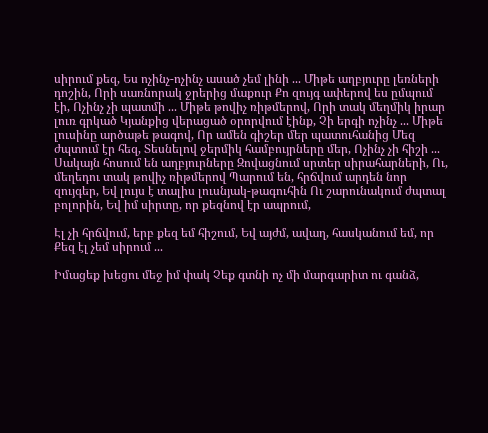սիրում քեզ, Ես ոչինչ-ոչինչ ասած չեմ լինի ... Միթե աղբյուրը լեռների դոշին, Որի սառնորակ ջրերից մաքուր Քո զույգ ափերով ես ըմպում էի, Ոչինչ չի պատմի ... Միթե թովիչ ռիթմերով, Որի տակ մեղմիկ իրար լուռ գրկած Կյանքից վերացած օրորվում էինք, Չի երգի ոչինչ ... Միթե լուսինը արծաթե թագով, Որ ամեն գիշեր մեր պատուհանից Մեզ ժպտում էր հեզ, Տեսնելով ջերմիկ համբույրները մեր, Ոչինչ չի հիշի ... Սակայն հոսում են աղբյուրները Զովացնում սրտեր սիրահարների, Ու, մեղեդու տակ թովիչ ռիթմերով Պարում են, հրճվում արդեն նոր զույգեր, Եվ լույս է տալիս լուսնյակ-թագուհին Ու շարունակում ժպտալ բոլորին, Եվ իմ սիրտը, որ քեզնով էր ապրում,

Էլ չի հրճվում, երբ քեզ եմ հիշում, Եվ այժմ, ավաղ, հասկանում եմ, որ Քեզ էլ չեմ սիրում ...

Իմացեք խեցու մեջ իմ փակ Չեք գտնի ոչ մի մարգարիտ ու գանձ,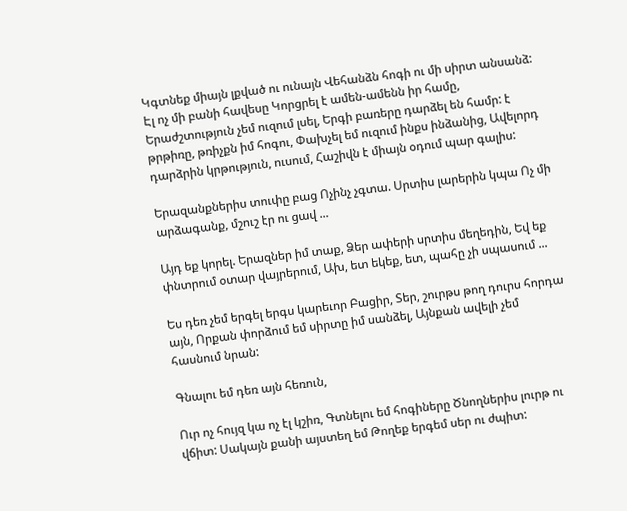Կգտնեք միայն լքված ու ունայն Վեհանձն հոգի ու մի սիրտ անսանձ: Էլ ոչ մի բանի հավեսը Կորցրել է ամեն-ամենն իր համը, Երաժշտություն չեմ ուզում լսել, Երգի բառերը դարձել են համր: է թրթիռը, թռիչքն իմ հոգու, Փախչել եմ ուզում ինքս ինձանից, Ավելորդ դարձրին կրթություն, ուսում, Հաշիվն է միայն օդում պար գալիս:

Երազանքներիս տուփը բաց Ոչինչ չգտա. Սրտիս լարերին կպա Ոչ մի արձագանք, մշուշ էր ու ցավ ...

Այդ եք կորել. Երազներ իմ տաք, Ձեր ափերի սրտիս մեղեդին, Եվ եք փնտրում օտար վայրերում, Ախ, ետ եկեք, ետ, պահը չի սպասում ...

Ես դեռ չեմ երգել երգս կարեւոր Բացիր, Տեր, շուրթս թող դուրս հորդա այն, Որքան փորձում եմ սիրտը իմ սանձել, Այնքան ավելի չեմ հասնում նրան:

Գնալու եմ դեռ այն հեռուն,

Ուր ոչ հույզ կա ոչ էլ կշիռ, Գտնելու եմ հոգիները Ծնողներիս լուրթ ու վճիտ: Սակայն քանի այստեղ եմ Թողեք երգեմ սեր ու ժպիտ: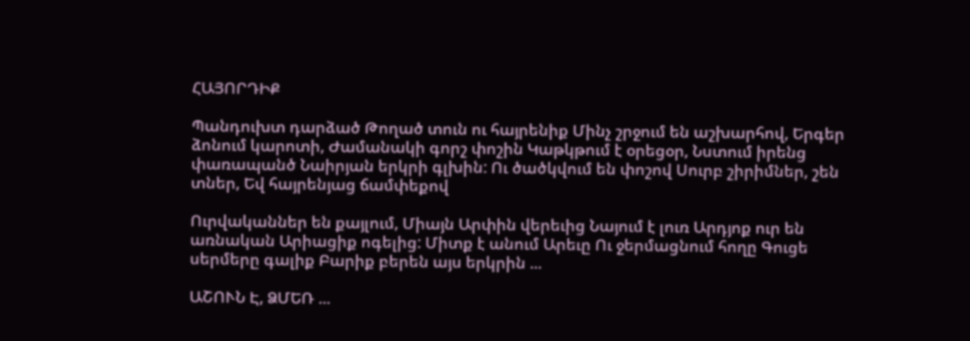ՀԱՅՈՐԴԻՔ

Պանդուխտ դարձած Թողած տուն ու հայրենիք Մինչ շրջում են աշխարհով, Երգեր ձոնում կարոտի, Ժամանակի գորշ փոշին Կաթկթում է օրեցօր, Նստում իրենց փառապանծ Նաիրյան երկրի գլխին: Ու ծածկվում են փոշով Սուրբ շիրիմներ, շեն տներ, Եվ հայրենյաց ճամփեքով

Ուրվականներ են քայլում, Միայն Արփին վերեւից Նայում է լուռ Արդյոք ուր են առնական Արիացիք ոգելից: Միտք է անում Արեւը Ու ջերմացնում հողը Գուցե սերմերը գալիք Բարիք բերեն այս երկրին ...

ԱՇՈՒՆ Է, ՁՄԵՌ ...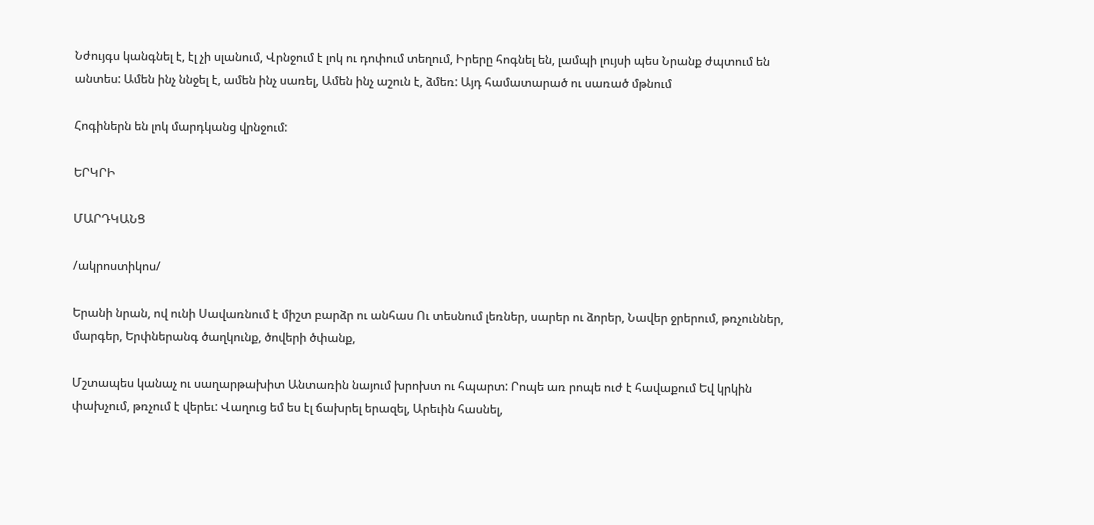Նժույգս կանգնել է, էլ չի սլանում, Վրնջում է լոկ ու դոփում տեղում, Իրերը հոգնել են, լամպի լույսի պես Նրանք ժպտում են անտես: Ամեն ինչ ննջել է, ամեն ինչ սառել, Ամեն ինչ աշուն է, ձմեռ: Այդ համատարած ու սառած մթնում

Հոգիներն են լոկ մարդկանց վրնջում:

ԵՐԿՐԻ

ՄԱՐԴԿԱՆՑ

/ակրոստիկոս/

Երանի նրան, ով ունի Սավառնում է միշտ բարձր ու անհաս Ու տեսնում լեռներ, սարեր ու ձորեր, Նավեր ջրերում, թռչուններ, մարգեր, Երփներանգ ծաղկունք, ծովերի ծփանք,

Մշտապես կանաչ ու սաղարթախիտ Անտառին նայում խրոխտ ու հպարտ: Րոպե առ րոպե ուժ է հավաքում Եվ կրկին փախչում, թռչում է վերեւ: Վաղուց եմ ես էլ ճախրել երազել, Արեւին հասնել,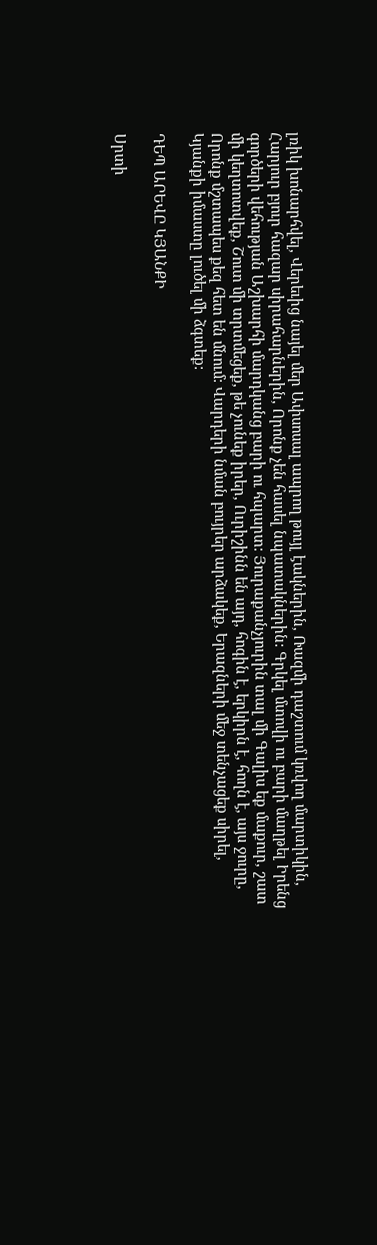լռիկ խոնարհվել, Վերեւից նայել մեր Ափսոսալ ապրող թույլ էակներին, Ռազմի դաշտում կռվող մարտիկին, Հարյուր բյուր հազար սիրահարներին, Որոնք չեն հասել նպատակներին: Գրկել մտովի ու բարի մաղթել Իրենց գործերի վեհության Աշխարհի մարդկանց բարի ու հպարտ: Յուրաքանչյուրին տալ մի Գալիս եք մաքուր, շատ մի կեղտոտվեք, Շուտ մի տրտմեցեք, թե չունեք իրեր, Ուրիշինն են այդ, հոգին է, երկիրն է, հողն է, այս ջուրը, Որոնք մշտապես քեզ հետ են մնում: Վարդերի նման բույրեր արձակեք, Երազների մեջ տենչացեք սիրել, Կյանքի իմաստը լուծել մի ձգտեք:

ԴԵՊ ԱՐԵՎԸ ԿՅԱՆՔԻ

Սրտի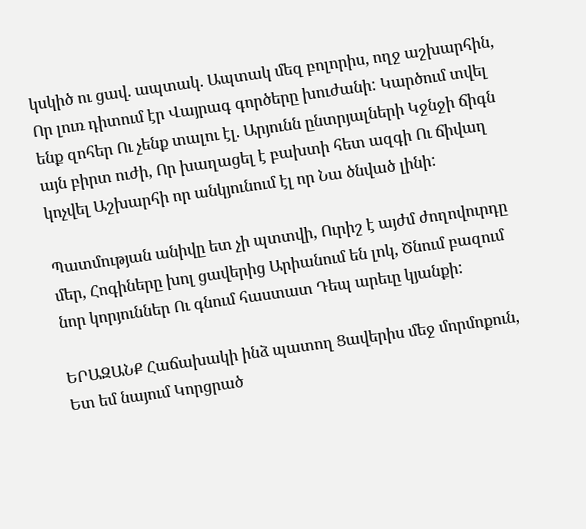կսկիծ ու ցավ. ապտակ. Ապտակ մեզ բոլորիս, ողջ աշխարհին, Որ լուռ դիտում էր Վայրագ գործերը խուժանի: Կարծում տվել ենք զոհեր Ու չենք տալու էլ. Արյունն ընտրյալների Կջնջի ճիգն այն բիրտ ուժի, Որ խաղացել է բախտի հետ ազգի Ու ճիվաղ կոչվել Աշխարհի որ անկյունում էլ որ Նա ծնված լինի:

Պատմության անիվը ետ չի պտտվի, Ուրիշ է այժմ ժողովուրդը մեր, Հոգիները խոլ ցավերից Արիանում են լոկ, Ծնում բազում նոր կորյուններ Ու գնում հաստատ Դեպ արեւը կյանքի:

ԵՐԱԶԱՆՔ Հաճախակի ինձ պատող Ցավերիս մեջ մորմոքուն, Ետ եմ նայում Կորցրած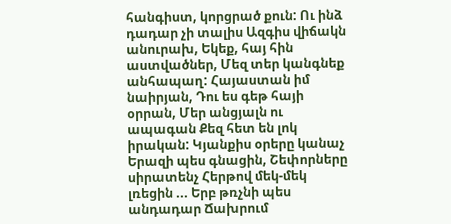հանգիստ, կորցրած քուն: Ու ինձ դադար չի տալիս Ազգիս վիճակն անուրախ, Եկեք, հայ հին աստվածներ, Մեզ տեր կանգնեք անհապաղ: Հայաստան իմ նաիրյան, Դու ես գեթ հայի օրրան, Մեր անցյալն ու ապագան Քեզ հետ են լոկ իրական: Կյանքիս օրերը կանաչ Երազի պես գնացին, Շեփորները սիրատենչ Հերթով մեկ-մեկ լռեցին ... Երբ թռչնի պես անդադար Ճախրում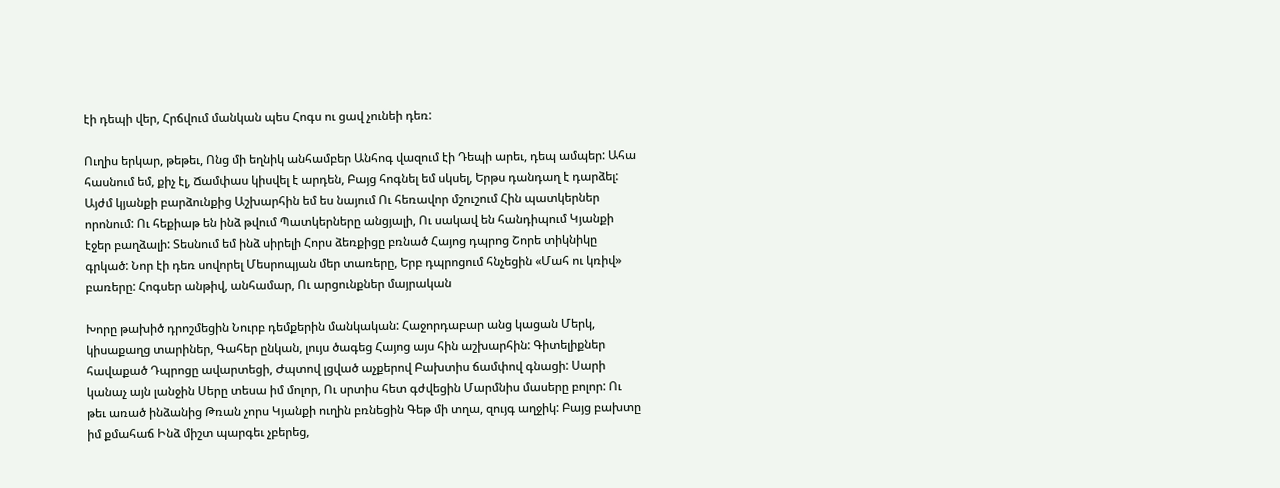էի դեպի վեր, Հրճվում մանկան պես Հոգս ու ցավ չունեի դեռ:

Ուղիս երկար, թեթեւ, Ոնց մի եղնիկ անհամբեր Անհոգ վազում էի Դեպի արեւ, դեպ ամպեր: Ահա հասնում եմ, քիչ էլ, Ճամփաս կիսվել է արդեն, Բայց հոգնել եմ սկսել, Երթս դանդաղ է դարձել: Այժմ կյանքի բարձունքից Աշխարհին եմ ես նայում Ու հեռավոր մշուշում Հին պատկերներ որոնում: Ու հեքիաթ են ինձ թվում Պատկերները անցյալի, Ու սակավ են հանդիպում Կյանքի էջեր բաղձալի: Տեսնում եմ ինձ սիրելի Հորս ձեռքիցը բռնած Հայոց դպրոց Շորե տիկնիկը գրկած: Նոր էի դեռ սովորել Մեսրոպյան մեր տառերը, Երբ դպրոցում հնչեցին «Մահ ու կռիվ» բառերը: Հոգսեր անթիվ, անհամար, Ու արցունքներ մայրական

Խորը թախիծ դրոշմեցին Նուրբ դեմքերին մանկական: Հաջորդաբար անց կացան Մերկ, կիսաքաղց տարիներ, Գահեր ընկան, լույս ծագեց Հայոց այս հին աշխարհին: Գիտելիքներ հավաքած Դպրոցը ավարտեցի, Ժպտով լցված աչքերով Բախտիս ճամփով գնացի: Սարի կանաչ այն լանջին Սերը տեսա իմ մոլոր, Ու սրտիս հետ գժվեցին Մարմնիս մասերը բոլոր: Ու թեւ առած ինձանից Թռան չորս Կյանքի ուղին բռնեցին Գեթ մի տղա, զույգ աղջիկ: Բայց բախտը իմ քմահաճ Ինձ միշտ պարգեւ չբերեց,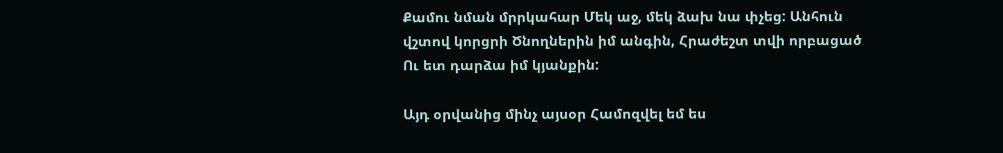Քամու նման մրրկահար Մեկ աջ, մեկ ձախ նա փչեց: Անհուն վշտով կորցրի Ծնողներին իմ անգին, Հրաժեշտ տվի որբացած Ու ետ դարձա իմ կյանքին:

Այդ օրվանից մինչ այսօր Համոզվել եմ ես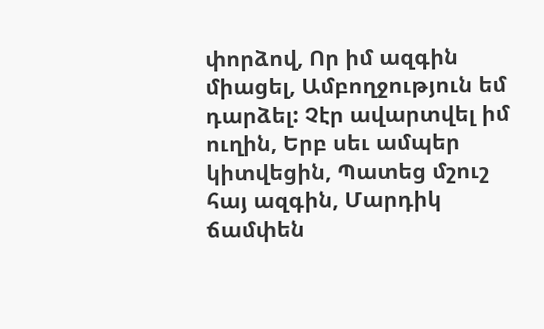փորձով, Որ իմ ազգին միացել, Ամբողջություն եմ դարձել: Չէր ավարտվել իմ ուղին, Երբ սեւ ամպեր կիտվեցին, Պատեց մշուշ հայ ազգին, Մարդիկ ճամփեն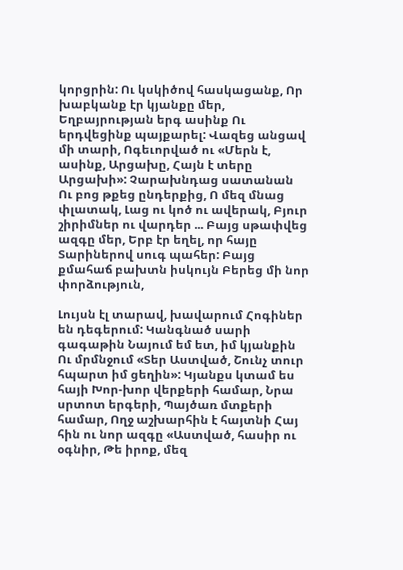կորցրին: Ու կսկիծով հասկացանք, Որ խաբկանք էր կյանքը մեր, Եղբայրության երգ ասինք Ու երդվեցինք պայքարել: Վազեց անցավ մի տարի, Ոգեւորված ու «Մերն է, ասինք, Արցախը, Հայն է տերը Արցախի»: Չարախնդաց սատանան Ու բոց թքեց ընդերքից, Ո մեզ մնաց փլատակ, Լաց ու կոծ ու ավերակ, Բյուր շիրիմներ ու վարդեր ... Բայց սթափվեց ազգը մեր, Երբ էր եղել, որ հայը Տարիներով սուգ պահեր: Բայց քմահաճ բախտն իսկույն Բերեց մի նոր փորձություն,

Լույսն էլ տարավ, խավարում Հոգիներ են դեգերում: Կանգնած սարի գագաթին Նայում եմ ետ, իմ կյանքին Ու մրմնջում «Տեր Աստված, Շունչ տուր հպարտ իմ ցեղին»: Կյանքս կտամ ես հայի Խոր-խոր վերքերի համար, Նրա սրտոտ երգերի, Պայծառ մտքերի համար, Ողջ աշխարհին է հայտնի Հայ հին ու նոր ազգը «Աստված, հասիր ու օգնիր, Թե իրոք, մեզ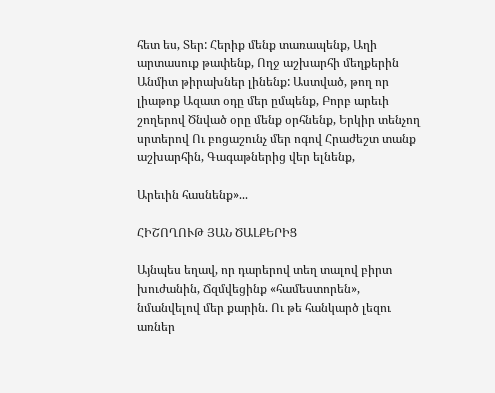հետ ես, Տեր: Հերիք մենք տառապենք, Աղի արտասուք թափենք, Ողջ աշխարհի մեղքերին Անմիտ թիրախներ լինենք: Աստված, թող որ լիաթոք Ազատ օդը մեր ըմպենք, Բորբ արեւի շողերով Ծնված օրը մենք օրհնենք, Երկիր տենչող սրտերով Ու բոցաշունչ մեր ոգով Հրաժեշտ տանք աշխարհին, Գագաթներից վեր ելնենք,

Արեւին հասնենք»...

ՀԻՇՈՂՈՒԹ ՅԱՆ ԾԱԼՔԵՐԻՑ

Այնպես եղավ, որ դարերով տեղ տալով բիրտ խուժանին, Ճզմվեցինք «համեստորեն», նմանվելով մեր քարին. Ու թե հանկարծ լեզու առներ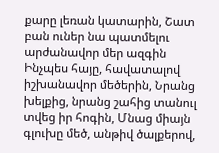քարը լեռան կատարին, Շատ բան ուներ նա պատմելու արժանավոր մեր ազգին Ինչպես հայը, հավատալով իշխանավոր մեծերին, Նրանց խելքից, նրանց շահից տանուլ տվեց իր հոգին, Մնաց միայն գլուխը մեծ, անթիվ ծալքերով,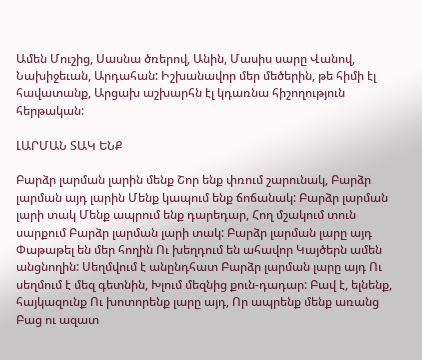Ամեն Մուշից, Սասնա ծռերով, Անին, Մասիս սարը Վանով, Նախիջեւան, Արդահան: Իշխանավոր մեր մեծերին, թե հիմի էլ հավատանք, Արցախ աշխարհն էլ կդառնա հիշողություն հերթական:

ԼԱՐՄԱՆ ՏԱԿ ԵՆՔ

Բարձր լարման լարին մենք Շոր ենք փռում շարունակ, Բարձր լարման այդ լարին Մենք կապում ենք ճոճանակ: Բարձր լարման լարի տակ Մենք ապրում ենք դարեդար, Հող մշակում տուն սարքում Բարձր լարման լարի տակ: Բարձր լարման լարը այդ Փաթաթել են մեր հողին Ու խեղդում են ահավոր Կայծերն ամեն անցնողին: Սեղմվում է անընդհատ Բարձր լարման լարը այդ Ու սեղմում է մեզ գետնին, Խլում մեզնից քուն-դադար: Բավ է, ելնենք, հայկազունք Ու խոտորենք լարը այդ, Որ ապրենք մենք առանց Բաց ու ազատ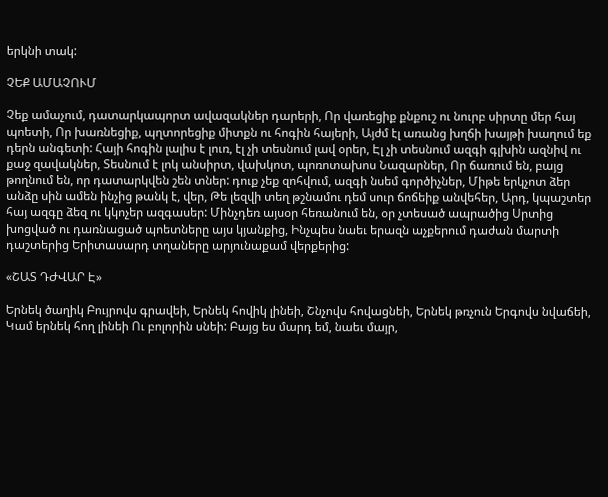երկնի տակ:

ՉԵՔ ԱՄԱՉՈՒՄ

Չեք ամաչում, դատարկապորտ ավազակներ դարերի, Որ վառեցիք քնքուշ ու նուրբ սիրտը մեր հայ պոետի, Որ խառնեցիք, պղտորեցիք միտքն ու հոգին հայերի, Այժմ էլ առանց խղճի խայթի խաղում եք դերն անգետի: Հայի հոգին լալիս է լուռ, էլ չի տեսնում լավ օրեր, Էլ չի տեսնում ազգի գլխին ազնիվ ու քաջ զավակներ, Տեսնում է լոկ անսիրտ, վախկոտ, պոռոտախոս Նազարներ, Որ ճառում են, բայց թողնում են, որ դատարկվեն շեն տներ: դուք չեք զոհվում, ազգի նսեմ գործիչներ, Միթե երկչոտ ձեր անձը սին ամեն ինչից թանկ է, վեր, Թե լեզվի տեղ թշնամու դեմ սուր ճոճեիք անվեհեր, Արդ, կպաշտեր հայ ազգը ձեզ ու կկոչեր ազգասեր: Մինչդեռ այսօր հեռանում են, օր չտեսած ապրածից Սրտից խոցված ու դառնացած պոետները այս կյանքից, Ինչպես նաեւ երազն աչքերում դաժան մարտի դաշտերից Երիտասարդ տղաները արյունաքամ վերքերից:

«ՇԱՏ ԴԺՎԱՐ Է»

Երնեկ ծաղիկ Բույրովս գրավեի, Երնեկ հովիկ լինեի, Շնչովս հովացնեի, Երնեկ թռչուն Երգովս նվաճեի, Կամ երնեկ հող լինեի Ու բոլորին սնեի: Բայց ես մարդ եմ, նաեւ մայր,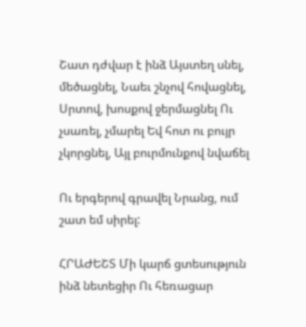Շատ դժվար է ինձ Այստեղ սնել, մեծացնել, Նաեւ շնչով հովացնել, Սրտով, խոսքով ջերմացնել Ու չսառել, չմարել Եվ հոտ ու բույր չկորցնել, Այլ բուրմունքով նվաճել

Ու երգերով գրավել Նրանց, ում շատ եմ սիրել:

ՀՐԱԺԵՇՏ Մի կարճ ցտեսություն ինձ նետեցիր Ու հեռացար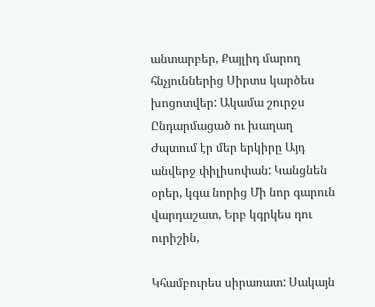անտարբեր, Քայլիդ մարող հնչյուններից Սիրտս կարծես խոցոտվեր: Ակամա շուրջս Ընդարմացած ու խաղաղ Ժպտում էր մեր երկիրը Այդ անվերջ փիլիսոփան: Կանցնեն օրեր, կգա նորից Մի նոր գարուն վարդաշատ, Երբ կգրկես դու ուրիշին,

Կհամբուրես սիրառատ: Սակայն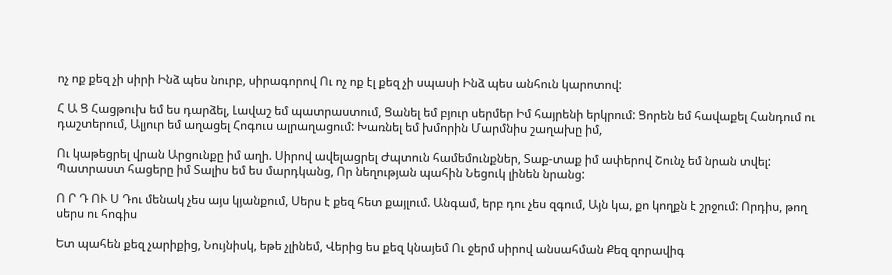ոչ ոք քեզ չի սիրի Ինձ պես նուրբ, սիրագորով Ու ոչ ոք էլ քեզ չի սպասի Ինձ պես անհուն կարոտով:

Հ Ա Ց Հացթուխ եմ ես դարձել, Լավաշ եմ պատրաստում, Ցանել եմ բյուր սերմեր Իմ հայրենի երկրում: Ցորեն եմ հավաքել Հանդում ու դաշտերում, Ալյուր եմ աղացել Հոգուս ալրաղացում: Խառնել եմ խմորին Մարմնիս շաղախը իմ,

Ու կաթեցրել վրան Արցունքը իմ աղի. Սիրով ավելացրել Ժպտուն համեմունքներ, Տաք-տաք իմ ափերով Շունչ եմ նրան տվել: Պատրաստ հացերը իմ Տալիս եմ ես մարդկանց, Որ նեղության պահին Նեցուկ լինեն նրանց:

Ո Ր Դ ՈՒ Ս Դու մենակ չես այս կյանքում, Սերս է քեզ հետ քայլում. Անգամ, երբ դու չես զգում, Այն կա, քո կողքն է շրջում: Որդիս, թող սերս ու հոգիս

Ետ պահեն քեզ չարիքից, Նույնիսկ, եթե չլինեմ, Վերից ես քեզ կնայեմ Ու ջերմ սիրով անսահման Քեզ զորավիգ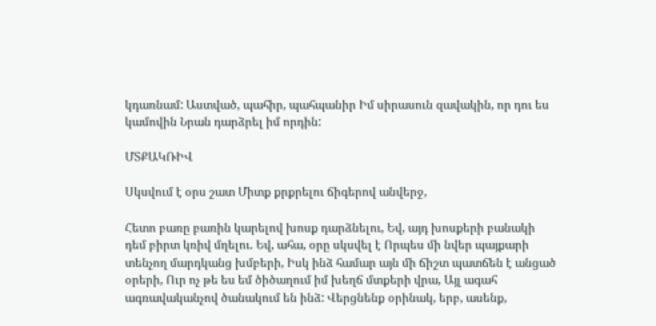կդառնամ: Աստված, պահիր, պահպանիր Իմ սիրասուն զավակին, որ դու ես կամովին Նրան դարձրել իմ որդին:

ՄՏՔԱԿՌԻՎ

Սկսվում է օրս շատ Միտք քրքրելու ճիգերով անվերջ,

Հետո բառը բառին կարելով խոսք դարձնելու, Եվ, այդ խոսքերի բանակի դեմ բիրտ կռիվ մղելու. Եվ, ահա, օրը սկսվել է Որպես մի նվեր պայքարի տենչող մարդկանց խմբերի, Իսկ ինձ համար այն մի ճիշտ պատճեն է անցած օրերի, Ուր ոչ թե ես եմ ծիծաղում իմ խեղճ մտքերի վրա, Այլ ագահ ագռավականչով ծանակում են ինձ: Վերցնենք օրինակ, երբ, ասենք,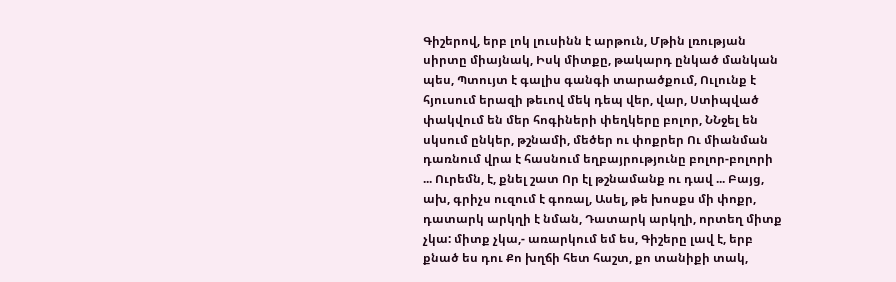Գիշերով, երբ լոկ լուսինն է արթուն, Մթին լռության սիրտը միայնակ, Իսկ միտքը, թակարդ ընկած մանկան պես, Պտույտ է գալիս գանգի տարածքում, Ուլունք է հյուսում երազի թեւով մեկ դեպ վեր, վար, Ստիպված փակվում են մեր հոգիների փեղկերը բոլոր, ՆՆջել են սկսում ընկեր, թշնամի, մեծեր ու փոքրեր Ու միանման դառնում վրա է հասնում եղբայրությունը բոլոր-բոլորի ... Ուրեմն, է, քնել շատ Որ էլ թշնամանք ու դավ ... Բայց, ախ, գրիչս ուզում է գոռալ, Ասել, թե խոսքս մի փոքր, դատարկ արկղի է նման, Դատարկ արկղի, որտեղ միտք չկա: միտք չկա,- առարկում եմ ես, Գիշերը լավ է, երբ քնած ես դու Քո խղճի հետ հաշտ, քո տանիքի տակ,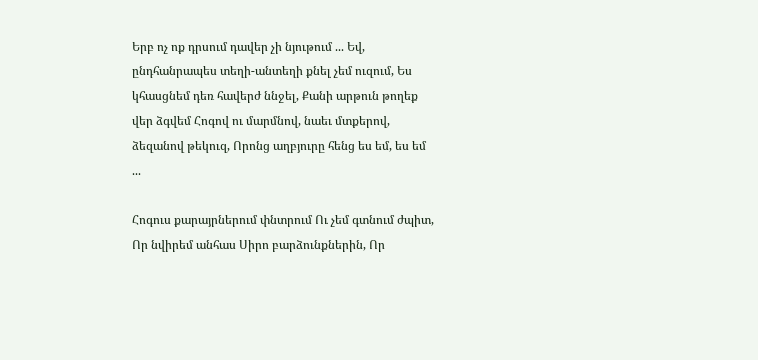Երբ ոչ ոք դրսում դավեր չի նյութում ... Եվ, ընդհանրապես տեղի-անտեղի քնել չեմ ուզում, Ես կհասցնեմ դեռ հավերժ ննջել, Քանի արթուն թողեք վեր ձգվեմ Հոգով ու մարմնով, նաեւ մտքերով, ձեզանով թեկուզ, Որոնց աղբյուրը հենց ես եմ, ես եմ ...

Հոգուս քարայրներում փնտրում Ու չեմ գտնում ժպիտ, Որ նվիրեմ անհաս Սիրո բարձունքներին, Որ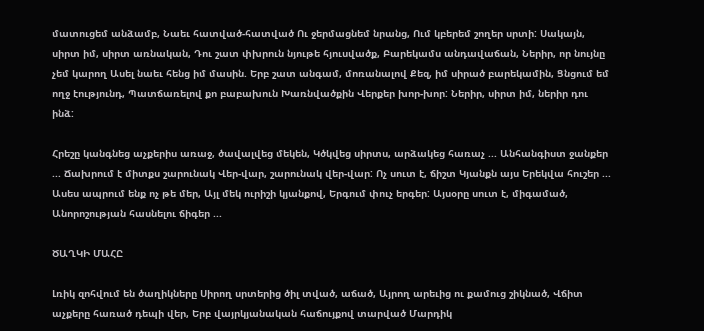մատուցեմ անձամբ, Նաեւ հատված-հատված Ու ջերմացնեմ նրանց, Ում կբերեմ շողեր սրտի: Սակայն, սիրտ իմ, սիրտ առնական, Դու շատ փխրուն նյութե հյուսվածք, Բարեկամս անդավաճան, Ներիր, որ նույնը չեմ կարող Ասել նաեւ հենց իմ մասին. Երբ շատ անգամ, մոռանալով Քեզ, իմ սիրած բարեկամին, Ցնցում եմ ողջ էությունդ, Պատճառելով քո բաբախուն Խառնվածքին Վերքեր խոր-խոր: Ներիր, սիրտ իմ, ներիր դու ինձ:

Հրեշը կանգնեց աչքերիս առաջ, ծավալվեց մեկեն, Կծկվեց սիրտս, արձակեց հառաչ ... Անհանգիստ ջանքեր ... Ճախրում է միտքս շարունակ Վեր-վար, շարունակ վեր-վար: Ոչ սուտ է, ճիշտ Կյանքն այս Երեկվա հուշեր ... Ասես ապրում ենք ոչ թե մեր, Այլ մեկ ուրիշի կյանքով, Երգում փուչ երգեր: Այսօրը սուտ է, միգամած, Անորոշության հասնելու ճիգեր ...

ԾԱՂԿԻ ՄԱՀԸ

Լռիկ զոհվում են ծաղիկները Սիրող սրտերից ծիլ տված, աճած, Այրող արեւից ու քամուց շիկնած, Վճիտ աչքերը հառած դեպի վեր, Երբ վայրկյանական հաճույքով տարված Մարդիկ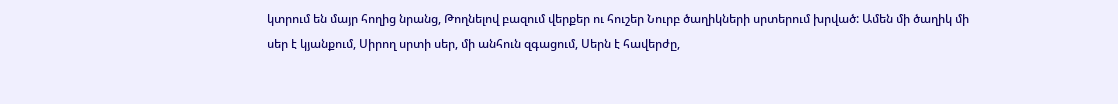կտրում են մայր հողից նրանց, Թողնելով բազում վերքեր ու հուշեր Նուրբ ծաղիկների սրտերում խրված: Ամեն մի ծաղիկ մի սեր է կյանքում, Սիրող սրտի սեր, մի անհուն զգացում, Սերն է հավերժը,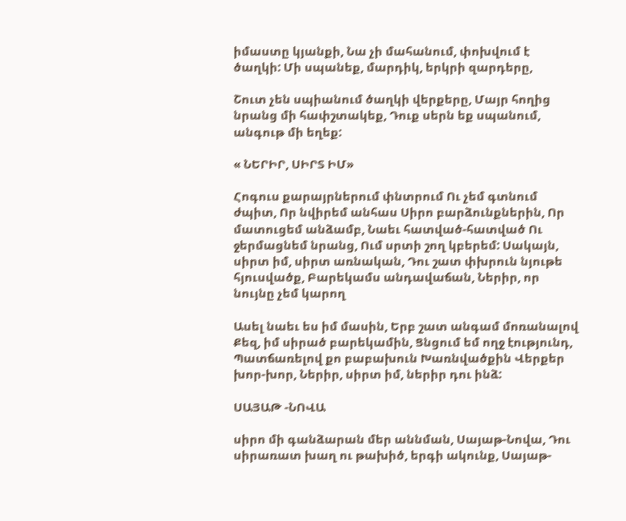իմաստը կյանքի, Նա չի մահանում, փոխվում է ծաղկի: Մի սպանեք, մարդիկ, երկրի զարդերը,

Շուտ չեն սպիանում ծաղկի վերքերը, Մայր հողից նրանց մի հափշտակեք, Դուք սերն եք սպանում, անգութ մի եղեք:

« ՆԵՐԻՐ, ՍԻՐՏ ԻՄ»

Հոգուս քարայրներում փնտրում Ու չեմ գտնում ժպիտ, Որ նվիրեմ անհաս Սիրո բարձունքներին, Որ մատուցեմ անձամբ, Նաեւ հատված-հատված Ու ջերմացնեմ նրանց, Ում սրտի շող կբերեմ: Սակայն, սիրտ իմ, սիրտ առնական, Դու շատ փխրուն նյութե հյուսվածք, Բարեկամս անդավաճան, Ներիր, որ նույնը չեմ կարող

Ասել նաեւ ես իմ մասին, Երբ շատ անգամ մոռանալով Քեզ, իմ սիրած բարեկամին, Ցնցում եմ ողջ էությունդ, Պատճառելով քո բաբախուն Խառնվածքին Վերքեր խոր-խոր, Ներիր, սիրտ իմ, ներիր դու ինձ:

ՍԱՅԱԹ -ՆՈՎԱ

սիրո մի գանձարան մեր աննման, Սայաթ-Նովա, Դու սիրառատ խաղ ու թախիծ, երգի ակունք, Սայաթ-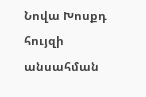Նովա Խոսքդ հույզի անսահման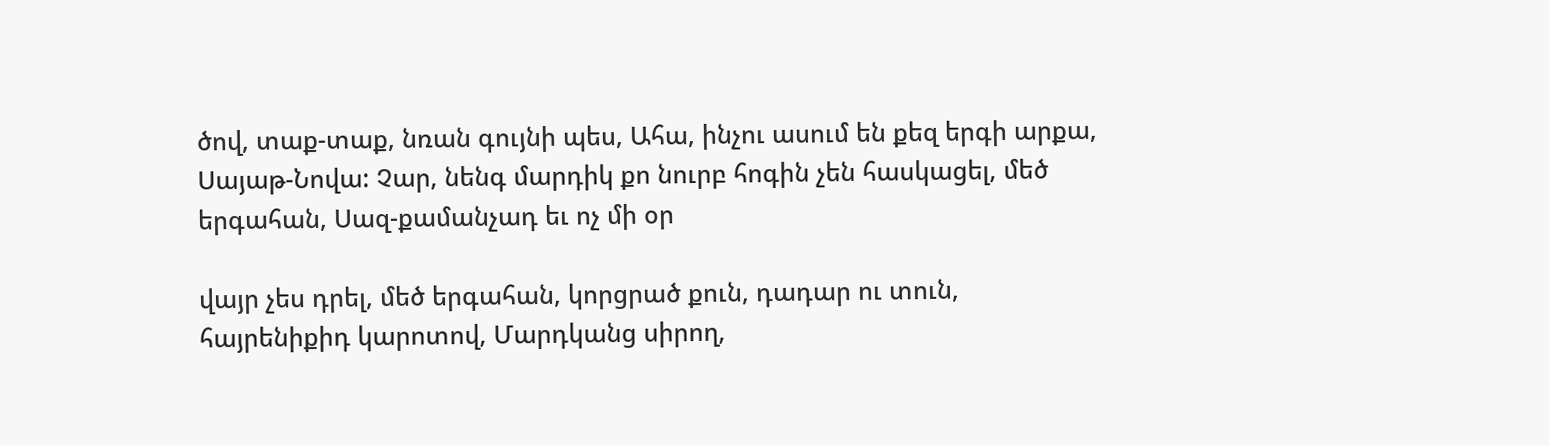ծով, տաք-տաք, նռան գույնի պես, Ահա, ինչու ասում են քեզ երգի արքա, Սայաթ-Նովա: Չար, նենգ մարդիկ քո նուրբ հոգին չեն հասկացել, մեծ երգահան, Սազ-քամանչադ եւ ոչ մի օր

վայր չես դրել, մեծ երգահան, կորցրած քուն, դադար ու տուն, հայրենիքիդ կարոտով, Մարդկանց սիրող,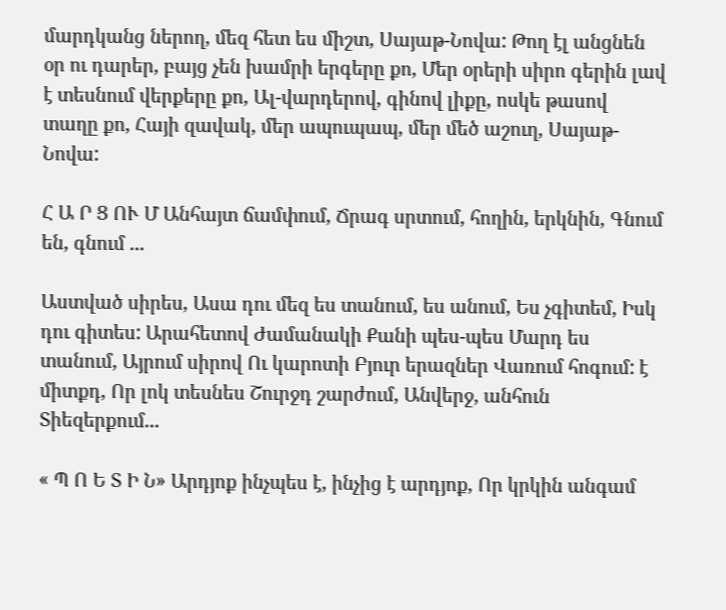մարդկանց ներող, մեզ հետ ես միշտ, Սայաթ-Նովա: Թող էլ անցնեն օր ու դարեր, բայց չեն խամրի երգերը քո, Մեր օրերի սիրո գերին լավ է տեսնում վերքերը քո, Ալ-վարդերով, գինով լիքը, ոսկե թասով տաղը քո, Հայի զավակ, մեր ապուպապ, մեր մեծ աշուղ, Սայաթ-Նովա:

Հ Ա Ր Ց ՈՒ Մ Անհայտ ճամփում, Ճրագ սրտում, հողին, երկնին, Գնում են, գնում ...

Աստված սիրես, Ասա դու մեզ ես տանում, ես անում, Ես չգիտեմ, Իսկ դու գիտես: Արահետով Ժամանակի Քանի պես-պես Մարդ ես տանում, Այրում սիրով Ու կարոտի Բյուր երազներ Վառում հոգում: է միտքդ, Որ լոկ տեսնես Շուրջդ շարժում, Անվերջ, անհուն Տիեզերքում...

« Պ Ո Ե Տ Ի Ն» Արդյոք ինչպես է, ինչից է արդյոք, Որ կրկին անգամ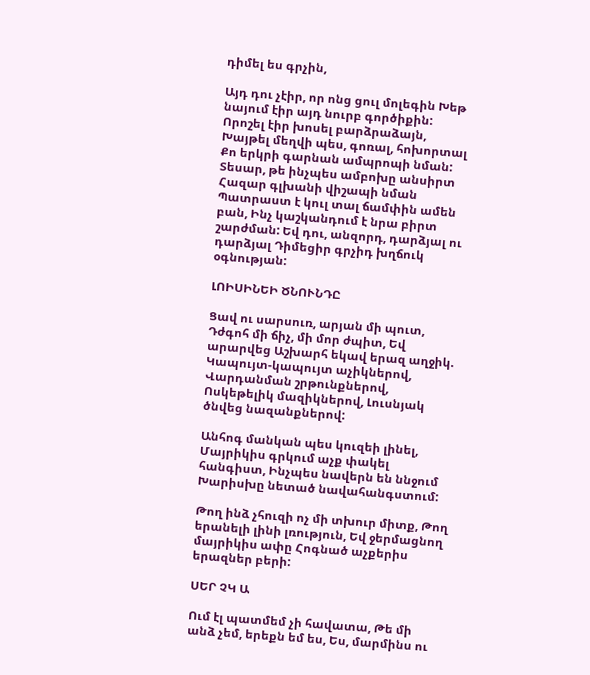դիմել ես գրչին,

Այդ դու չէիր, որ ոնց ցուլ մոլեգին Խեթ նայում էիր այդ նուրբ գործիքին: Որոշել էիր խոսել բարձրաձայն, Խայթել մեղվի պես, գոռալ, հոխորտալ Քո երկրի գարնան ամպրոպի նման: Տեսար, թե ինչպես ամբոխը անսիրտ Հազար գլխանի վիշապի նման Պատրաստ է կուլ տալ ճամփին ամեն բան, Ինչ կաշկանդում է նրա բիրտ շարժման: Եվ դու, անզորդ, դարձյալ ու դարձյալ Դիմեցիր գրչիդ խղճուկ օգնության:

ԼՈԻՍԻՆԵԻ ԾՆՈՒՆԴԸ

Ցավ ու սարսուռ, արյան մի պուտ, Դժգոհ մի ճիչ, մի մոր ժպիտ, Եվ արարվեց Աշխարհ եկավ երազ աղջիկ. Կապույտ-կապույտ աչիկներով, Վարդանման շրթունքներով, Ոսկեթելիկ մազիկներով, Լուսնյակ ծնվեց նազանքներով:

Անհոգ մանկան պես կուզեի լինել, Մայրիկիս գրկում աչք փակել հանգիստ, Ինչպես նավերն են ննջում Խարիսխը նետած նավահանգստում:

Թող ինձ չհուզի ոչ մի տխուր միտք, Թող երանելի լինի լռություն, Եվ ջերմացնող մայրիկիս ափը Հոգնած աչքերիս երազներ բերի:

ՍԵՐ ՉԿ Ա

Ում էլ պատմեմ չի հավատա, Թե մի անձ չեմ, երեքն եմ ես, Ես, մարմինս ու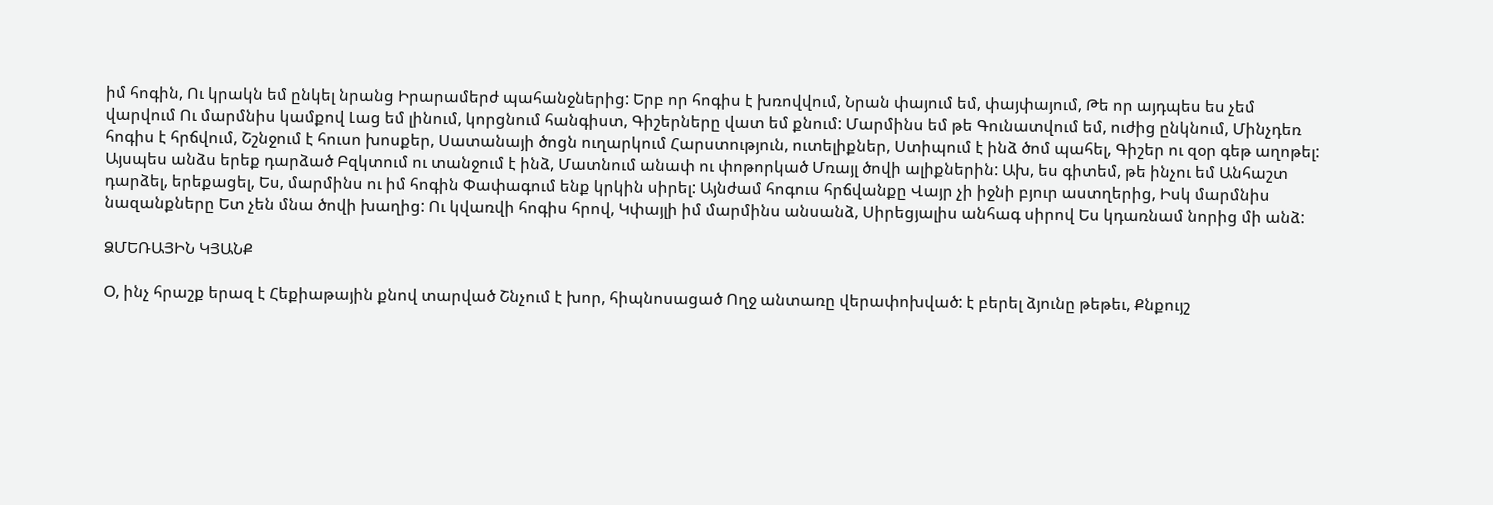իմ հոգին, Ու կրակն եմ ընկել նրանց Իրարամերժ պահանջներից: Երբ որ հոգիս է խռովվում, Նրան փայում եմ, փայփայում, Թե որ այդպես ես չեմ վարվում Ու մարմնիս կամքով Լաց եմ լինում, կորցնում հանգիստ, Գիշերները վատ եմ քնում: Մարմինս եմ թե Գունատվում եմ, ուժից ընկնում, Մինչդեռ հոգիս է հրճվում, Շշնջում է հուսո խոսքեր, Սատանայի ծոցն ուղարկում Հարստություն, ուտելիքներ, Ստիպում է ինձ ծոմ պահել, Գիշեր ու զօր գեթ աղոթել: Այսպես անձս երեք դարձած Բզկտում ու տանջում է ինձ, Մատնում անափ ու փոթորկած Մռայլ ծովի ալիքներին: Ախ, ես գիտեմ, թե ինչու եմ Անհաշտ դարձել, երեքացել, Ես, մարմինս ու իմ հոգին Փափագում ենք կրկին սիրել: Այնժամ հոգուս հրճվանքը Վայր չի իջնի բյուր աստղերից, Իսկ մարմնիս նազանքները Ետ չեն մնա ծովի խաղից: Ու կվառվի հոգիս հրով, Կփայլի իմ մարմինս անսանձ, Սիրեցյալիս անհագ սիրով Ես կդառնամ նորից մի անձ:

ՁՄԵՌԱՅԻՆ ԿՅԱՆՔ

Օ, ինչ հրաշք երազ է Հեքիաթային քնով տարված Շնչում է խոր, հիպնոսացած Ողջ անտառը վերափոխված: է բերել ձյունը թեթեւ, Քնքույշ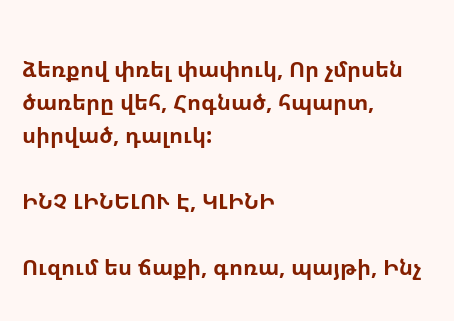ձեռքով փռել փափուկ, Որ չմրսեն ծառերը վեհ, Հոգնած, հպարտ, սիրված, դալուկ:

ԻՆՉ ԼԻՆԵԼՈՒ Է, ԿԼԻՆԻ

Ուզում ես ճաքի, գոռա, պայթի, Ինչ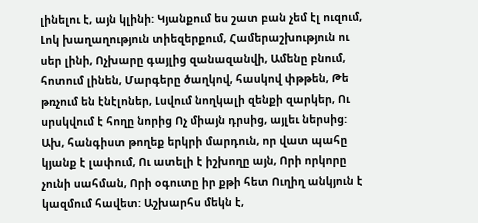լինելու է, այն կլինի: Կյանքում ես շատ բան չեմ էլ ուզում, Լոկ խաղաղություն տիեզերքում, Համերաշխություն ու սեր լինի, Ոչխարը գայլից զանազանվի, Ամենը բնում, հոտում լինեն, Մարգերը ծաղկով, հասկով փթթեն, Թե թռչում են էնէլոներ, Լսվում նողկալի զենքի զարկեր, Ու սրսկվում է հողը նորից Ոչ միայն դրսից, այլեւ ներսից: Ախ, հանգիստ թողեք երկրի մարդուն, որ վատ պահը կյանք է լափում, Ու ատելի է իշխողը այն, Որի որկորը չունի սահման, Որի օգուտը իր քթի հետ Ուղիղ անկյուն է կազմում հավետ: Աշխարհս մեկն է,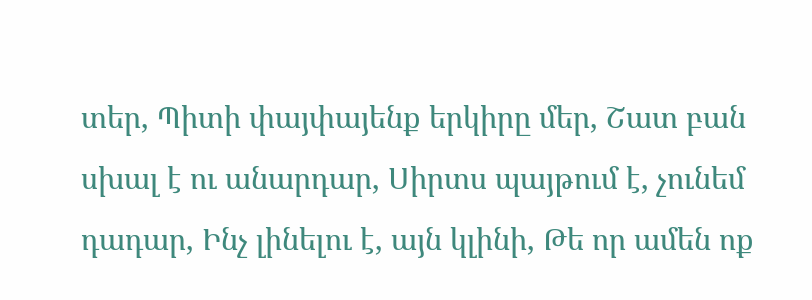տեր, Պիտի փայփայենք երկիրը մեր, Շատ բան սխալ է ու անարդար, Սիրտս պայթում է, չունեմ դադար, Ինչ լինելու է, այն կլինի, Թե որ ամեն ոք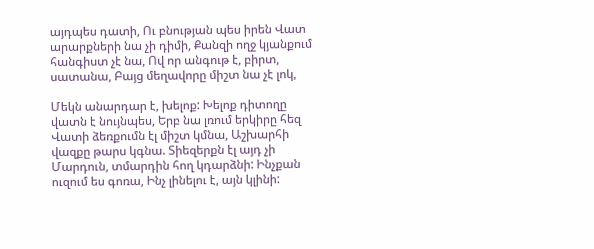այդպես դատի, Ու բնության պես իրեն Վատ արարքների նա չի դիմի, Քանզի ողջ կյանքում հանգիստ չէ նա, Ով որ անգութ է, բիրտ, սատանա, Բայց մեղավորը միշտ նա չէ լոկ,

Մեկն անարդար է, խելոք: Խելոք դիտողը վատն է նույնպես, Երբ նա լռում երկիրը հեզ Վատի ձեռքումն էլ միշտ կմնա, Աշխարհի վազքը թարս կգնա. Տիեզերքն էլ այդ չի Մարդուն, տմարդին հող կդարձնի: Ինչքան ուզում ես գոռա, Ինչ լինելու է, այն կլինի: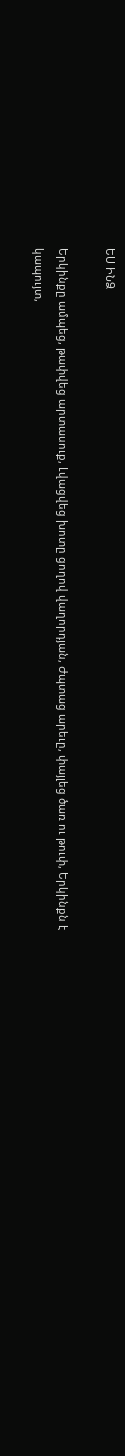ԵՍ ԻՆՁ

Երկինքը ամպեց, թափվեց արտասուք, Լվացվեց խոտը ցողով վաղորդյան, Ժպտաց արեւը, փայլեց ծառ ու թուփ, Երկինքն է կապույտ,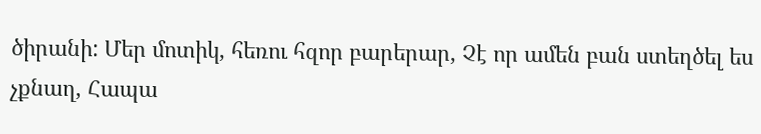ծիրանի: Մեր մոտիկ, հեռու հզոր բարերար, Չէ որ ամեն բան ստեղծել ես չքնաղ, Հապա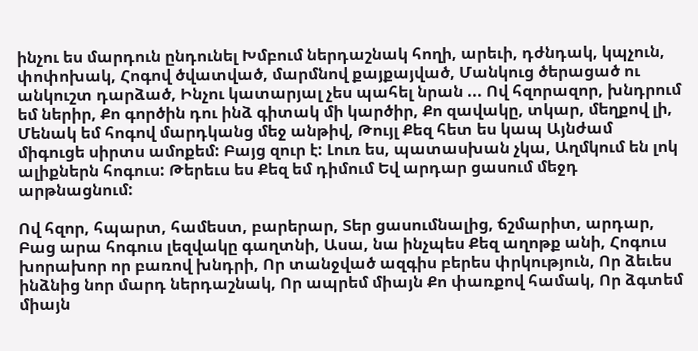ինչու ես մարդուն ընդունել Խմբում ներդաշնակ հողի, արեւի, դժնդակ, կպչուն, փոփոխակ, Հոգով ծվատված, մարմնով քայքայված, Մանկուց ծերացած ու անկուշտ դարձած, Ինչու կատարյալ չես պահել նրան ... Ով հզորազոր, խնդրում եմ ներիր, Քո գործին դու ինձ գիտակ մի կարծիր, Քո զավակը, տկար, մեղքով լի, Մենակ եմ հոգով մարդկանց մեջ անթիվ, Թույլ Քեզ հետ ես կապ Այնժամ միգուցե սիրտս ամոքեմ: Բայց զուր է: Լուռ ես, պատասխան չկա, Աղմկում են լոկ ալիքներն հոգուս: Թերեւս ես Քեզ եմ դիմում Եվ արդար ցասում մեջդ արթնացնում:

Ով հզոր, հպարտ, համեստ, բարերար, Տեր ցասումնալից, ճշմարիտ, արդար, Բաց արա հոգուս լեզվակը գաղտնի, Ասա, նա ինչպես Քեզ աղոթք անի, Հոգուս խորախոր որ բառով խնդրի, Որ տանջված ազգիս բերես փրկություն, Որ ձեւես ինձնից նոր մարդ ներդաշնակ, Որ ապրեմ միայն Քո փառքով համակ, Որ ձգտեմ միայն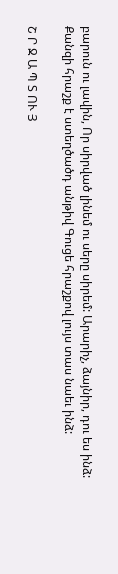բարուն ու լավին, Որ սիրված լինեմ ու սերը սիրեմ: Արարիչ, ձայնիր, դու ես ինձ: Քանզի հրաշք է ստեղծածդ անթիվ Գուցե հրաշքով լույս տաս նաեւ ինձ:

Շ Ր Ջ Ա Պ Տ ՈՒ Յ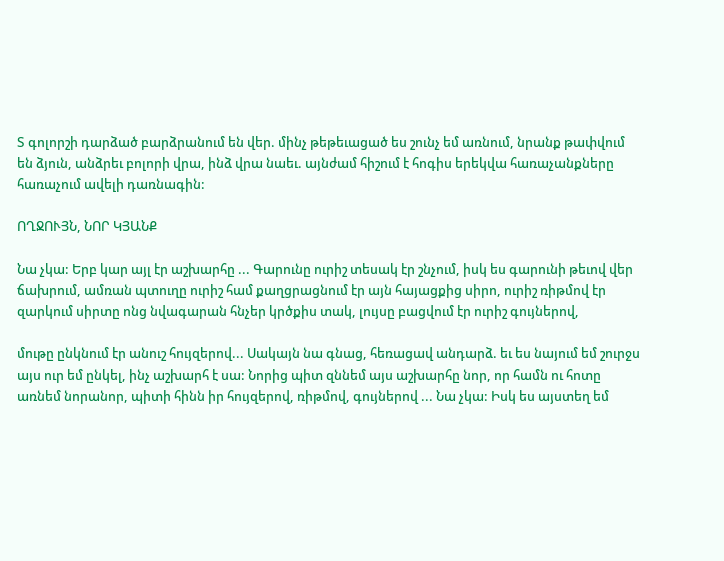Տ գոլորշի դարձած բարձրանում են վեր. մինչ թեթեւացած ես շունչ եմ առնում, նրանք թափվում են ձյուն, անձրեւ բոլորի վրա, ինձ վրա նաեւ. այնժամ հիշում է հոգիս երեկվա հառաչանքները հառաչում ավելի դառնագին:

ՈՂՋՈՒՅՆ, ՆՈՐ ԿՅԱՆՔ

Նա չկա: Երբ կար այլ էր աշխարհը ... Գարունը ուրիշ տեսակ էր շնչում, իսկ ես գարունի թեւով վեր ճախրում, ամռան պտուղը ուրիշ համ քաղցրացնում էր այն հայացքից սիրո, ուրիշ ռիթմով էր զարկում սիրտը ոնց նվագարան հնչեր կրծքիս տակ, լույսը բացվում էր ուրիշ գույներով,

մութը ընկնում էր անուշ հույզերով... Սակայն նա գնաց, հեռացավ անդարձ. եւ ես նայում եմ շուրջս այս ուր եմ ընկել, ինչ աշխարհ է սա: Նորից պիտ զննեմ այս աշխարհը նոր, որ համն ու հոտը առնեմ նորանոր, պիտի հինն իր հույզերով, ռիթմով, գույներով ... Նա չկա: Իսկ ես այստեղ եմ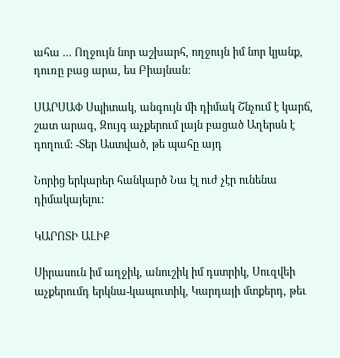ահա ... Ողջույն նոր աշխարհ, ողջույն իմ նոր կյանք, դուռը բաց արա, ես Բիայնան:

ՍԱՐՍԱՓ Սպիտակ, անգույն մի դիմակ Շնչում է կարճ, շատ արագ, Զույգ աչքերում լայն բացած Աղերսն է դողում: -Տեր Աստված, թե պահը այդ

Նորից երկարեր հանկարծ Նա էլ ուժ չէր ունենա դիմակայելու:

ԿԱՐՈՏԻ ԱԼԻՔ

Սիրասուն իմ աղջիկ, անուշիկ իմ դստրիկ, Սուզվեի աչքերումդ երկնա-կապուտիկ, Կարդայի մտքերդ, թեւ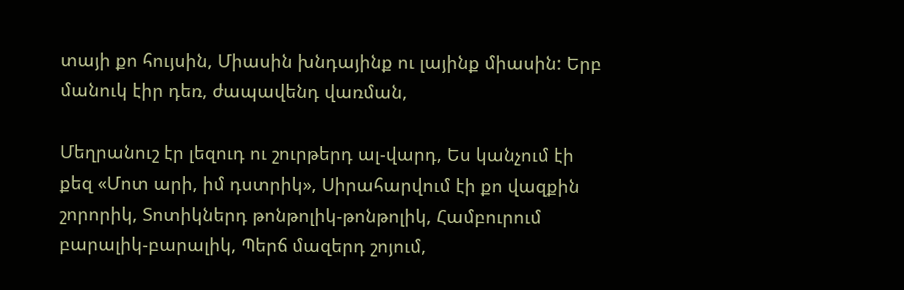տայի քո հույսին, Միասին խնդայինք ու լայինք միասին: Երբ մանուկ էիր դեռ, ժապավենդ վառման,

Մեղրանուշ էր լեզուդ ու շուրթերդ ալ-վարդ, Ես կանչում էի քեզ «Մոտ արի, իմ դստրիկ», Սիրահարվում էի քո վազքին շորորիկ, Տոտիկներդ թոնթոլիկ-թոնթոլիկ, Համբուրում բարալիկ-բարալիկ, Պերճ մազերդ շոյում,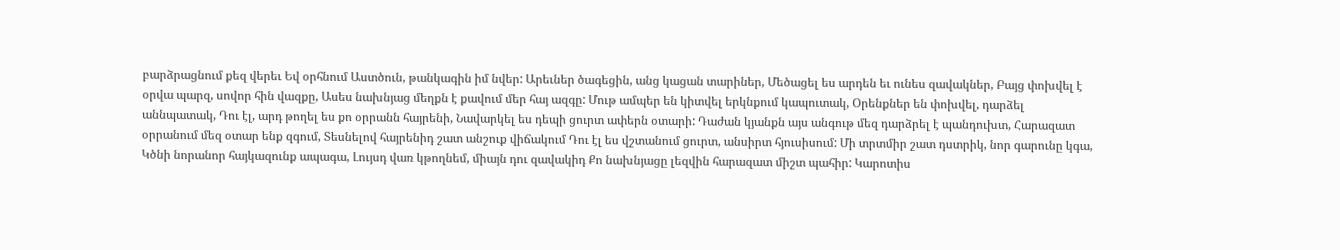բարձրացնում քեզ վերեւ Եվ օրհնում Աստծուն, թանկագին իմ նվեր: Արեւներ ծագեցին, անց կացան տարիներ, Մեծացել ես արդեն եւ ունես զավակներ, Բայց փոխվել է օրվա պարզ, սովոր հին վազքը, Ասես նախնյաց մեղքն է քավում մեր հայ ազգը: Մութ ամպեր են կիտվել երկնքում կապուտակ, Օրենքներ են փոխվել, դարձել աննպատակ, Դու էլ, արդ թողել ես քո օրրանն հայրենի, Նավարկել ես դեպի ցուրտ ափերն օտարի: Դաժան կյանքն այս անգութ մեզ դարձրել է պանդուխտ, Հարազատ օրրանում մեզ օտար ենք զգում, Տեսնելով հայրենիդ շատ անշուք վիճակում Դու էլ ես վշտանում ցուրտ, անսիրտ հյուսիսում: Մի տրտմիր շատ դստրիկ, նոր գարունը կգա, Կծնի նորանոր հայկազունք ապագա, Լույսդ վառ կթողնեմ, միայն դու զավակիդ Քո նախնյացը լեզվին հարազատ միշտ պահիր: Կարոտիս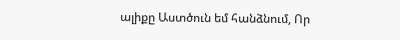ալիքը Աստծուն եմ հանձնում, Որ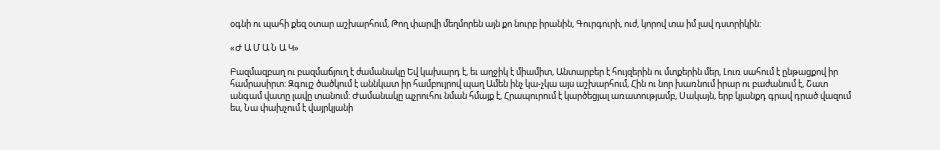օգնի ու պահի քեզ օտար աշխարհում, Թող փարվի մեղմորեն այն քո նուրբ իրանին, Գուրգուրի, ուժ, կորով տա իմ լավ դստրիկին:

«Ժ Ա Մ Ա Ն Ա Կ»

Բազմազբաղ ու բազմաճյուղ է ժամանակը Եվ կախարդ է, եւ աղջիկ է միամիտ, Անտարբեր է հույզերին ու մտքերին մեր, Լուռ սահում է ընթացքով իր համրասիրտ: Զգույշ ծածկում է աննկատ իր համբույրով պաղ Ամեն ինչ կա-չկա այս աշխարհում, Հին ու նոր խառնում իրար ու բաժանում է, Շատ անգամ վատը լավը տանում: Ժամանակը պչրուհու նման հմայք է, Հրապուրում է կարծեցյալ առատությամբ, Սակայն, երբ կյանքդ գրավ դրած վազում ես, Նա փախչում է վայրկյանի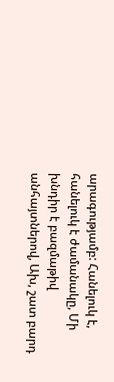արագությամբ: Հանելուկ է, հանելուկ է ժամանակը, Մի խնդիր է բազմաթիվ անհայտներով, Ախ, շատ բարդ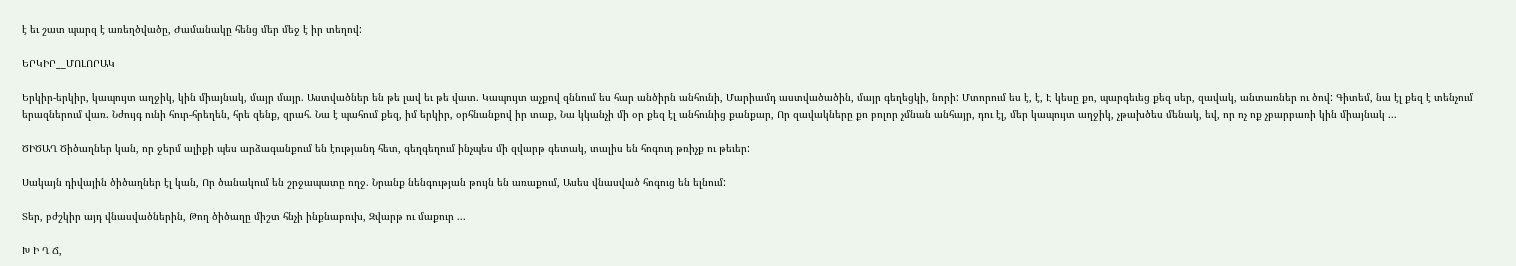է եւ շատ պարզ է առեղծվածը, Ժամանակը հենց մեր մեջ է իր տեղով:

ԵՐԿԻՐ__ՄՈԼՈՐԱԿ

Երկիր-երկիր, կապույտ աղջիկ, կին միայնակ, մայր մայր. Աստվածներ են թե լավ եւ թե վատ. Կապույտ աչքով զննում ես հար անծիրն անհունի, Մարիամդ աստվածածին, մայր գեղեցկի, նորի: Մտորում ես է, է, Է կեսը քո, պարգեւեց քեզ սեր, զավակ, անտառներ ու ծով: Գիտեմ, նա էլ քեզ է տենչում երազներում վառ. Նժույգ ունի հուր-հրեղեն, հրե զենք, զրահ. Նա է պահում քեզ, իմ երկիր, օրհնանքով իր տաք, Նա կկանչի մի օր քեզ էլ անհունից քանքար, Որ զավակները քո բոլոր չմնան անհայր, դու էլ, մեր կապույտ աղջիկ, չթախծես մենակ, եվ, որ ոչ ոք չբարբառի կին միայնակ ...

ԾԻԾԱՂ Ծիծաղներ կան, որ ջերմ ալիքի պես արձագանքում են էությանդ հետ, գեղգեղում ինչպես մի զվարթ գետակ, տալիս են հոգուդ թռիչք ու թեւեր:

Սակայն դիվային ծիծաղներ էլ կան, Որ ծանակում են շրջապատը ողջ. Նրանք նենգության թույն են առաքում, Ասես վնասված հոգուց են ելնում:

Տեր, բժշկիր այդ վնասվածներին, Թող ծիծաղը միշտ հնչի ինքնաբուխ, Զվարթ ու մաքուր ...

Խ Ի Ղ Ճ,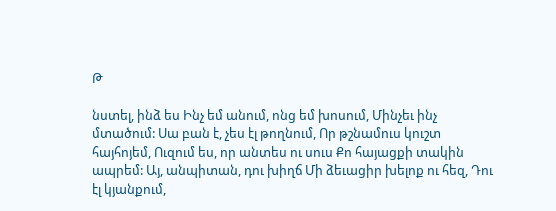Թ

նստել, ինձ ես Ինչ եմ անում, ոնց եմ խոսում, Մինչեւ ինչ մտածում: Սա բան է, չես էլ թողնում, Որ թշնամուս կուշտ հայհոյեմ, Ուզում ես, որ անտես ու սուս Քո հայացքի տակին ապրեմ: Այ, անպիտան, դու խիղճ Մի ձեւացիր խելոք ու հեզ, Դու էլ կյանքում,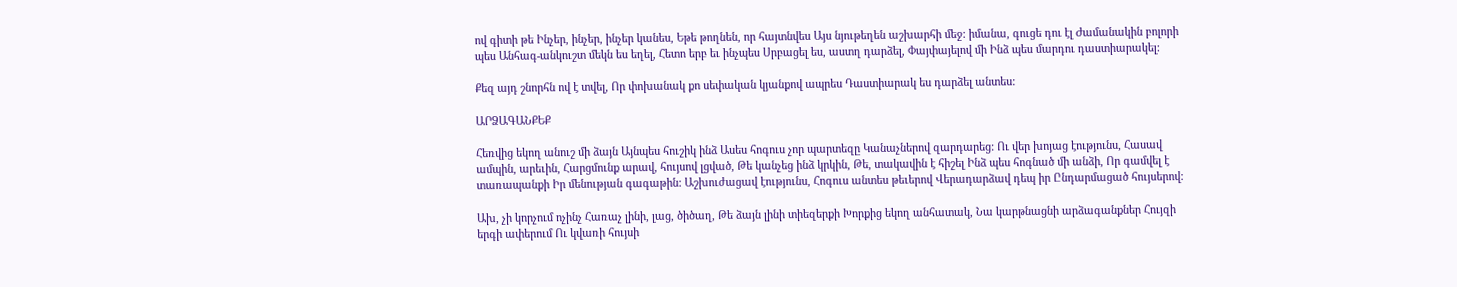ով գիտի թե Ինչեր, ինչեր, ինչեր կանես, Եթե թողնեն, որ հայտնվես Այս նյութեղեն աշխարհի մեջ: իմանա, գուցե դու էլ Ժամանակին բոլորի պես Անհագ-անկուշտ մեկն ես եղել, Հետո երբ եւ ինչպես Սրբացել ես, աստղ դարձել, Փայփայելով մի Ինձ պես մարդու դաստիարակել:

Քեզ այդ շնորհն ով է տվել, Որ փոխանակ քո սեփական կյանքով ապրես Դաստիարակ ես դարձել անտես:

ԱՐՁԱԳԱՆՔԵՔ

Հեռվից եկող անուշ մի ձայն Այնպես հուշիկ ինձ Ասես հոգուս չոր պարտեզը Կանաչներով զարդարեց: Ու վեր խոյաց էությունս, Հասավ ամպին, արեւին, Հարցմունք արավ, հույսով լցված, Թե կանչեց ինձ կրկին, Թե, տակավին է հիշել Ինձ պես հոգնած մի անձի, Որ գամվել է տառապանքի Իր մենության գագաթին: Աշխուժացավ էությունս, Հոգուս անտես թեւերով Վերադարձավ դեպ իր Ընդարմացած հույսերով:

Ախ, չի կորչում ոչինչ Հառաչ լինի, լաց, ծիծաղ, Թե ձայն լինի տիեզերքի Խորքից եկող անհատակ, Նա կարթնացնի արձագանքներ Հույզի երգի ափերում Ու կվառի հույսի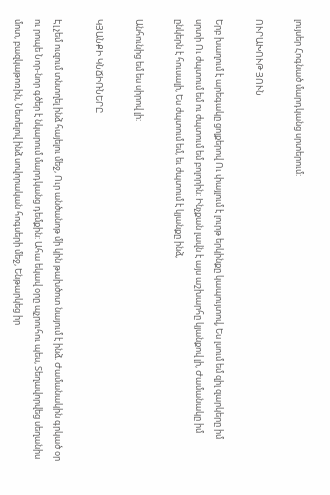լույսեր Հոգնած մարդկանց սրտերում:

ՈՒՐԱԽՈՒԹ ՅՈՒՆ

Երբ խաղում է արեգակը ցոլքերով Ու փայլում է լուրթ երկինքը կապույտով, Ես լսում եմ զիլ զարկերը իմ սրտի Ու ժպտում եմ ու ժպտում եմ բոլորին: Ինչքան լավն է այս աշխարհը կյանքով լի, Ժամանակը իմ ընկերն է հուսալի, Ես ժպտում եմ, եւ ժպտում է կյանքը ինձ,

Անհունից եմ ես սիրով լի:

ԿՅԱՆՔԻ ԿՆՃԻՌՆԵՐԸ

Էլ չեմ ուզում տնտղել ինձ հայելու մեջ, Ուր անծանոթ մի կին թախծոտ նայում է ինձ. Ժամանակին գրկած օր ու րոպե Նոր-նոր գծեր է նկարում մարդկանց դեմքին: Ահա եկավ օրը պչրուհու պես, Տեղավորվեց սեղանիս մոտ, բազկաթոռին, Նետելով ինձ սովորական հոգսերի մեջ, Ենթարկեց իր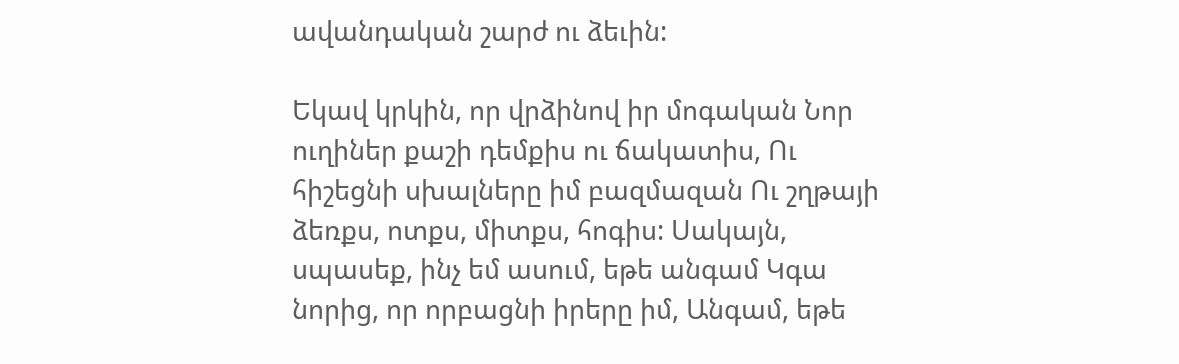ավանդական շարժ ու ձեւին:

Եկավ կրկին, որ վրձինով իր մոգական Նոր ուղիներ քաշի դեմքիս ու ճակատիս, Ու հիշեցնի սխալները իմ բազմազան Ու շղթայի ձեռքս, ոտքս, միտքս, հոգիս: Սակայն, սպասեք, ինչ եմ ասում, եթե անգամ Կգա նորից, որ որբացնի իրերը իմ, Անգամ, եթե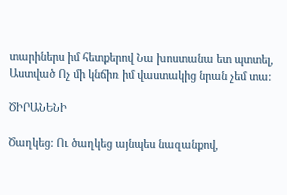տարիներս իմ հետքերով Նա խոստանա ետ պտտել, Աստված Ոչ մի կնճիռ իմ վաստակից նրան չեմ տա:

ԾԻՐԱՆԵՆԻ

Ծաղկեց: Ու ծաղկեց այնպես նազանքով,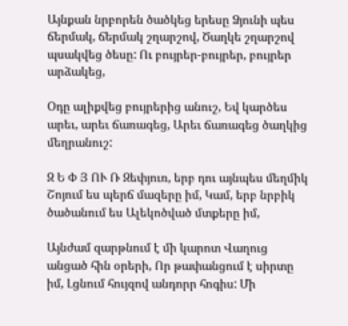Այնքան նրբորեն ծածկեց երեսը Ձյունի պես ճերմակ, ճերմակ շղարշով, Ծաղկե շղարշով պսակվեց ծեսը: Ու բույրեր-բույրեր, բույրեր արձակեց,

Օդը ալիքվեց բույրերից անուշ, Եվ կարծես արեւ, արեւ ճառագեց, Արեւ ճառագեց ծաղկից մեղրանուշ:

Զ Ե Փ Յ ՈՒ Ռ Զեփյուռ, երբ դու այնպես մեղմիկ Շոյում ես պերճ մազերը իմ, Կամ, երբ նրբիկ ծածանում ես Ալեկոծված մտքերը իմ,

Այնժամ զարթնում է մի կարոտ Վաղուց անցած հին օրերի, Որ թափանցում է սիրտը իմ, Լցնում հույզով անդորր հոգիս: Մի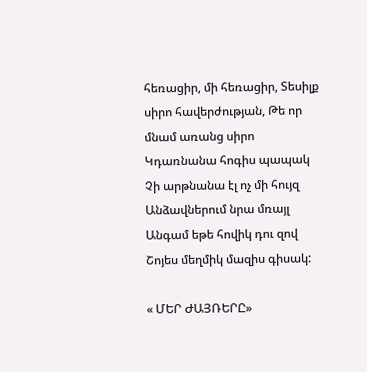հեռացիր, մի հեռացիր, Տեսիլք սիրո հավերժության, Թե որ մնամ առանց սիրո Կդառնանա հոգիս պապակ Չի արթնանա էլ ոչ մի հույզ Անձավներում նրա մռայլ Անգամ եթե հովիկ դու զով Շոյես մեղմիկ մազիս գիսակ:

« ՄԵՐ ԺԱՅՌԵՐԸ»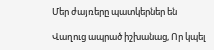Մեր ժայռերը պատկերներ են

Վաղուց ապրած իշխանաց, Որ կպել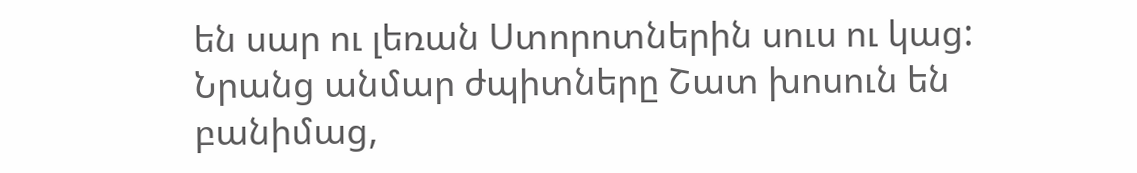են սար ու լեռան Ստորոտներին սուս ու կաց: Նրանց անմար ժպիտները Շատ խոսուն են բանիմաց,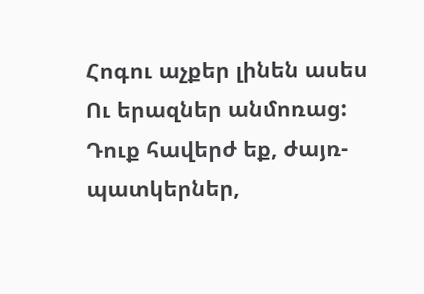Հոգու աչքեր լինեն ասես Ու երազներ անմոռաց: Դուք հավերժ եք, ժայռ-պատկերներ,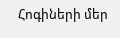Հոգիների մեր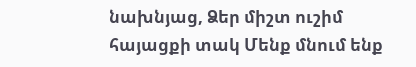նախնյաց, Ձեր միշտ ուշիմ հայացքի տակ Մենք մնում ենք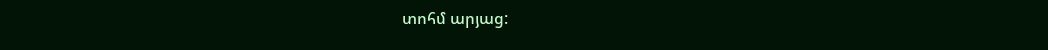տոհմ արյաց: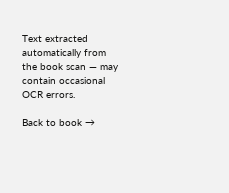Text extracted automatically from the book scan — may contain occasional OCR errors.

Back to book →